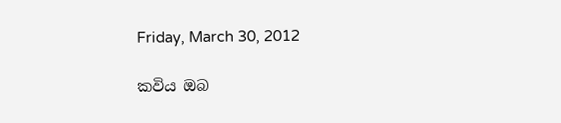Friday, March 30, 2012

කවිය ඔබ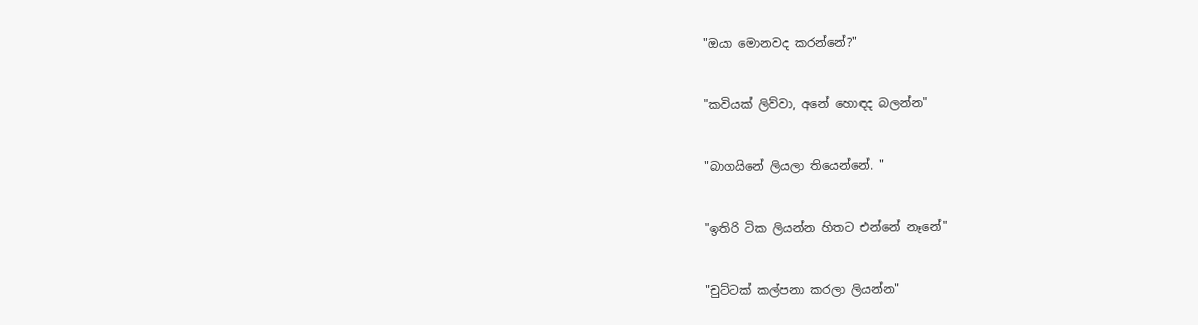"ඔයා මොනවද කරන්නේ?"


"කවියක් ලිව්වා, අනේ හොඳද බලන්න"


"බාගයිනේ ලියලා තියෙන්නේ. "


"ඉතිරි ටික ලියන්න හිතට එන්නේ නෑනේ"


"චුට්ටක් කල්පනා කරලා ලියන්න"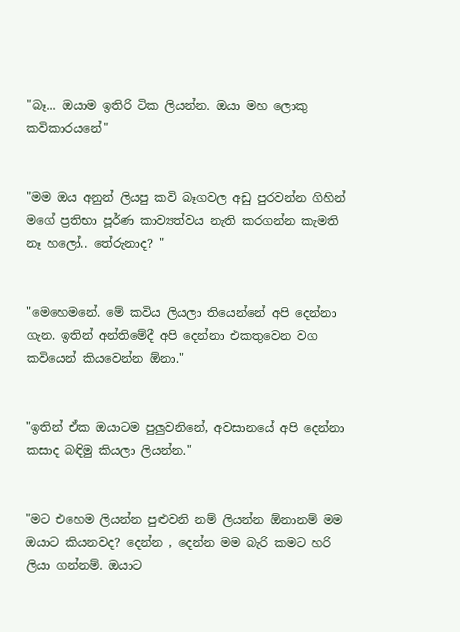"බෑ... ඔයාම ඉතිරි ටික ලියන්න. ඔයා මහ ලොකු කවිකාරයනේ"


"මම ඔය අනුන් ලියපු කවි බෑගවල අඩු පුරවන්න ගිහින් මගේ ප්‍රතිභා පූර්ණ කාව්‍යත්වය නැති කරගන්න කැමති නෑ හලෝ.. තේරුනාද? "


"මෙහෙමනේ. මේ කවිය ලියලා තියෙන්නේ අපි දෙන්නා ගැන. ඉතින් අන්තිමේදී අපි දෙන්නා එකතුවෙන වග කවියෙන් කියවෙන්න ඕනා."


"ඉතින් ඒක ඔයාටම පුලුවනිනේ, අවසානයේ අපි දෙන්නා කසාද බඳිමු කියලා ලියන්න."


"මට එහෙම ලියන්න පුළුවනි නම් ලියන්න ඕනානම් මම ඔයාට කියනවද? දෙන්න , දෙන්න මම බැරි කමට හරි ලියා ගන්නම්. ඔයාට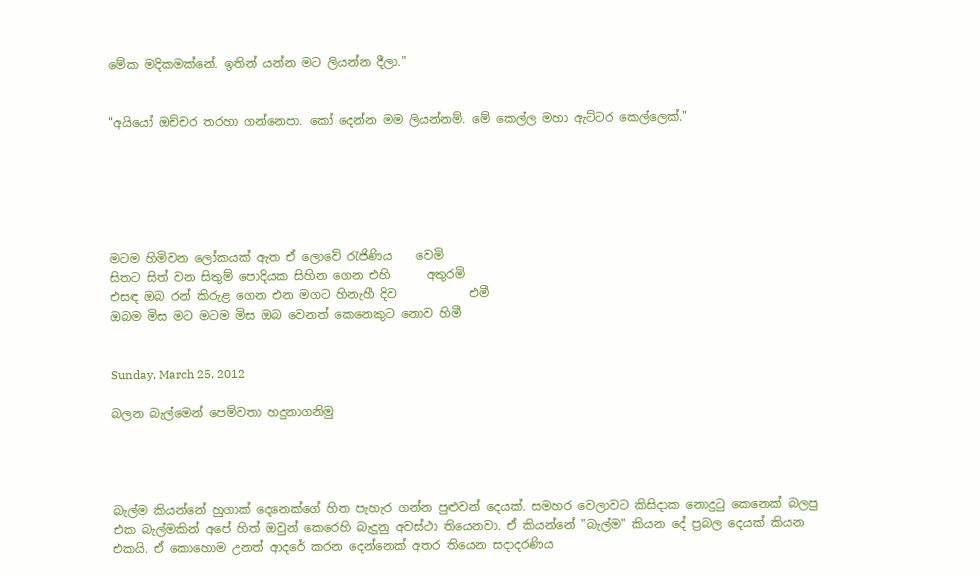මේක මදිකමක්නේ. ඉතින් යන්න මට ලියන්න දීලා."


"අයියෝ ඔච්චර තරහා ගන්නෙපා. කෝ දෙන්න මම ලියන්නම්. මේ කෙල්ල මහා ඇට්ටර කෙල්ලෙක්."






මටම හිමිවන ලෝකයක් ඇත ඒ ලොවේ රැජිණිය    වෙමි
සිතට සිත් වන සිතුම් පොදියක සිහින ගෙන එහි      අතුරමි
එසඳ ඔබ රන් කිරුළ ගෙන එන මගට හිනැහී දිව            එමී
ඔබම මිස මට මටම මිස ඔබ වෙනත් කෙනෙකුට නොව හිමී


Sunday, March 25, 2012

බලන බැල්මෙන් පෙම්වතා හදුනාගනිමු




බැල්ම කියන්නේ හුගාක් දෙනෙක්ගේ හිත පැහැර ගන්න පුළුවන් දෙයක්. සමහර වෙලාවට කිසිදාක නොදුටු කෙනෙක් බලපු එක බැල්මකින් අපේ හිත් ඔවුන් කෙරෙහි බැදුනු අවස්ථා තියෙනවා. ඒ කියන්නේ "බැල්ම" කියන දේ ප්‍රබල දෙයක් කියන එකයි. ඒ කොහොම උනත් ආදරේ කරන දෙන්නෙක් අතර තියෙන සදාදරණිය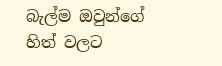බැල්ම ඔවුන්ගේ හිත් වලට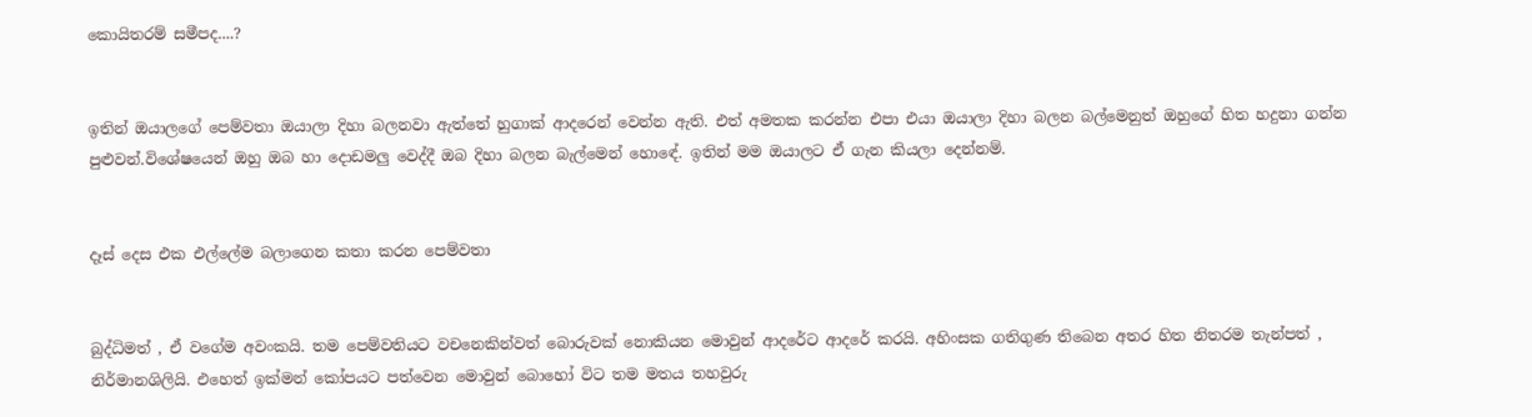කොයිතරම් සමීපද....?


ඉතින් ඔයාලගේ පෙම්වතා ඔයාලා දිහා බලනවා ඇත්තේ හුගාක් ආදරෙන් වෙන්න ඇති. එත් අමතක කරන්න එපා එයා ඔයාලා දිහා බලන බල්මෙනුත් ඔහුගේ හිත හදුනා ගන්න පුළුවන්.විශේෂයෙන් ඔහු ඔබ හා දොඩමලු වෙද්දී ඔබ දිහා බලන බැල්මෙන් හොඳේ. ඉතින් මම ඔයාලට ඒ ගැන කියලා දෙන්නම්.


දෑස් දෙස එක එල්ලේම බලාගෙන කතා කරන පෙම්වතා


බුද්ධිමත් , ඒ වගේම අවංකයි. තම පෙම්වතියට වචනෙකින්වත් බොරුවක් නොකියන මොවුන් ආදරේට ආදරේ කරයි. අහිංසක ගතිගුණ තිබෙන අතර හිත නිතරම තැන්පත් , නිර්මානශිලියි. එහෙත් ඉක්මන් කෝපයට පත්වෙන මොවුන් බොහෝ විට තම මතය තහවුරු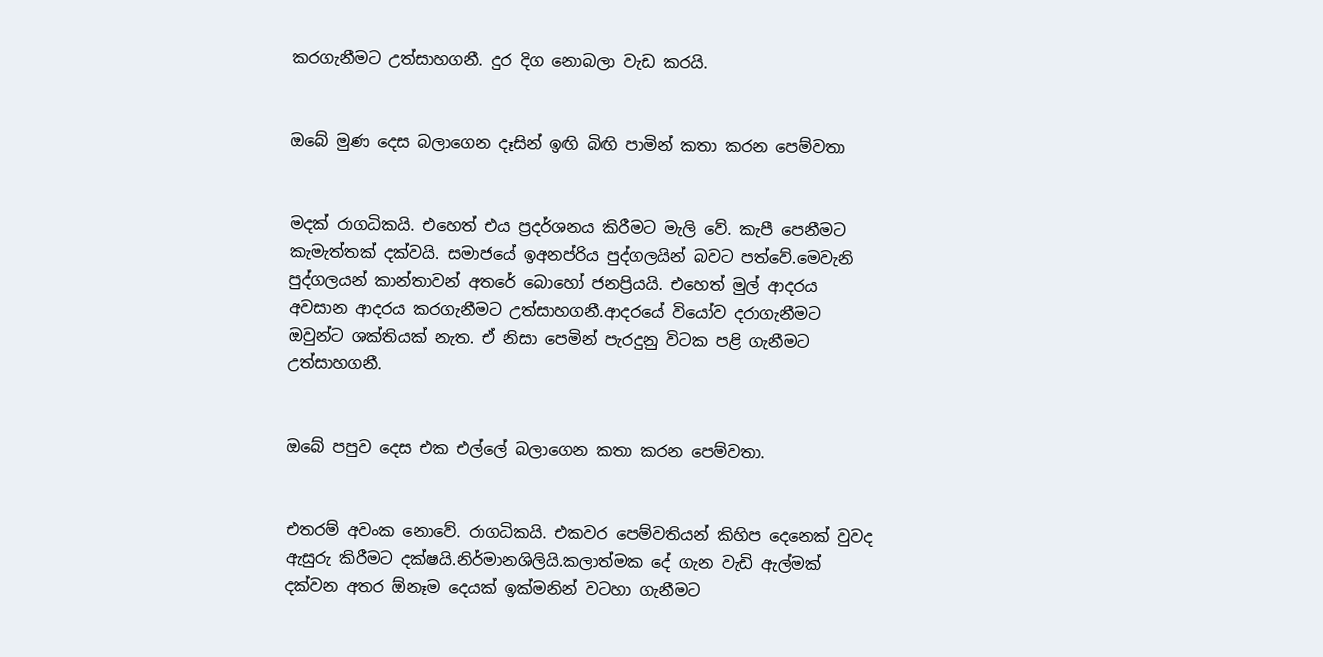කරගැනීමට උත්සාහගනී. දුර දිග නොබලා වැඩ කරයි.


ඔබේ මුණ දෙස බලාගෙන දෑසින් ඉඟි බිඟි පාමින් කතා කරන පෙම්වතා


මදක් රාගධිකයි. එහෙත් එය ප්‍රදර්ශනය කිරීමට මැලි වේ. කැපී පෙනීමට කැමැත්තක් දක්වයි. සමාජයේ ඉඅනප්රිය පුද්ගලයින් බවට පත්වේ.මෙවැනි පුද්ගලයන් කාන්තාවන් අතරේ බොහෝ ජනප්‍රියයි. එහෙත් මුල් ආදරය අවසාන ආදරය කරගැනීමට උත්සාහගනී.ආදරයේ වියෝව දරාගැනීමට ඔවුන්ට ශක්තියක් නැත. ඒ නිසා පෙමින් පැරදුනු විටක පළි ගැනීමට උත්සාහගනී.


ඔබේ පපුව දෙස එක එල්ලේ බලාගෙන කතා කරන පෙම්වතා.


එතරම් අවංක නොවේ. රාගධිකයි. එකවර පෙම්වතියන් කිහිප දෙනෙක් වුවද ඇසුරු කිරීමට දක්ෂයි.නිර්මානශිලියි.කලාත්මක දේ ගැන වැඩි ඇල්මක් දක්වන අතර ඕනෑම දෙයක් ඉක්මනින් වටහා ගැනීමට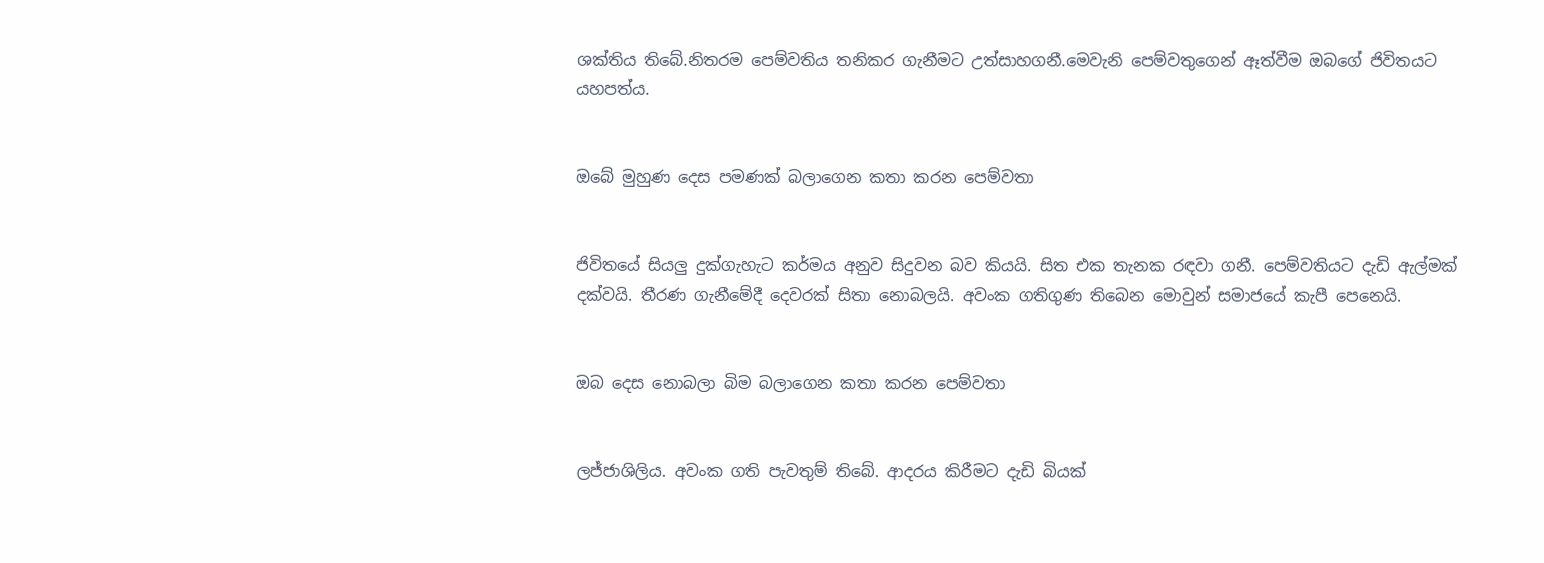ශක්තිය තිබේ.නිතරම පෙම්වතිය තනිකර ගැනීමට උත්සාහගනී.මෙවැනි පෙම්වතුගෙන් ඈත්වීම ඔබගේ ජිවිතයට යහපත්ය.


ඔබේ මුහුණ දෙස පමණක් බලාගෙන කතා කරන පෙම්වතා


ජිවිතයේ සියලු දුක්ගැහැට කර්මය අනුව සිදුවන බව කියයි. සිත එක තැනක රඳවා ගනී. පෙම්වතියට දැඩි ඇල්මක් දක්වයි. තීරණ ගැනීමේදී දෙවරක් සිතා නොබලයි. අවංක ගතිගුණ තිබෙන මොවුන් සමාජයේ කැපී පෙනෙයි.


ඔබ දෙස නොබලා බිම බලාගෙන කතා කරන පෙම්වතා


ලජ්ජාශිලිය. අවංක ගති පැවතුම් තිබේ. ආදරය කිරීමට දැඩි බියක්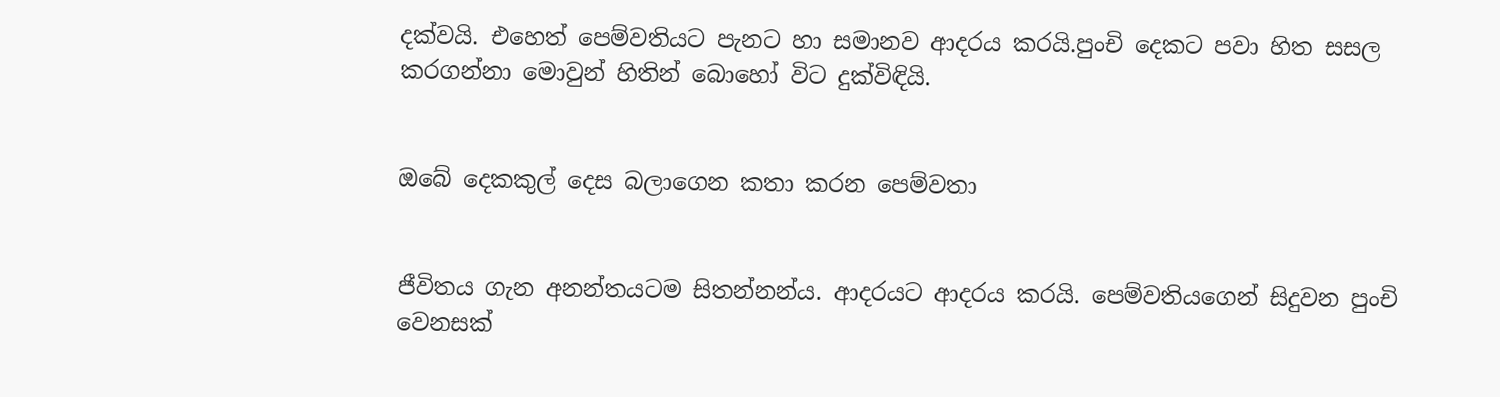දක්වයි. එහෙත් පෙම්වතියට පැනට හා සමානව ආදරය කරයි.පුංචි දෙකට පවා හිත සසල කරගන්නා මොවුන් හිතින් බොහෝ විට දුක්විඳියි.


ඔබේ දෙකකුල් දෙස බලාගෙන කතා කරන පෙම්වතා


ජීවිතය ගැන අනන්තයටම සිතන්නන්ය. ආදරයට ආදරය කරයි. පෙම්වතියගෙන් සිදුවන පුංචි වෙනසක්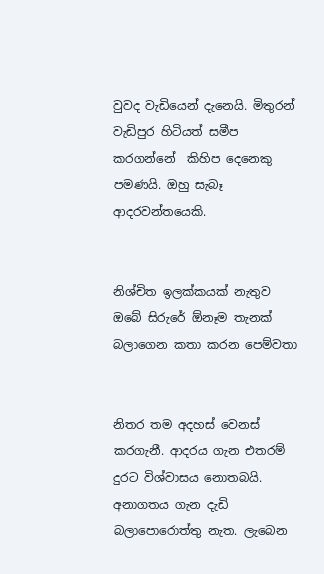වුවද වැඩියෙන් දැනෙයි. මිතුරන් වැඩිපුර හිටියත් සමීප කරගන්නේ  කිහිප දෙනෙකු පමණයි. ඔහු සැබෑ ආදරවන්තයෙකි.


නිශ්චිත ඉලක්කයක් නැතුව ඔබේ සිරුරේ ඕනෑම තැනක් බලාගෙන කතා කරන පෙම්වතා


නිතර තම අදහස් වෙනස් කරගැනී. ආදරය ගැන එතරම් දුරට විශ්වාසය නොතබයි. අනාගතය ගැන දැඩි බලාපොරොත්තු නැත. ලැබෙන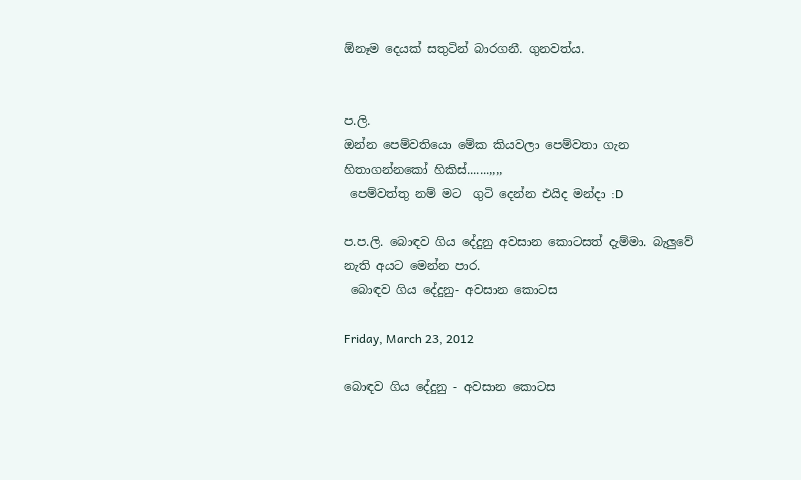ඕනෑම දෙයක් සතුටින් බාරගනී. ගුනවත්ය.


ප.ලි.
ඔන්න පෙම්වතියො මේක කියවලා පෙම්වතා ගැන හිතාගන්නකෝ හිකිස්‌.......,,,,
 පෙම්වත්තු නම් මට  ගුටි දෙන්න එයිද මන්දා :D

ප.ප.ලි. බොඳව ගිය දේදුනු අවසාන කොටසත් දැම්මා. බැලුවේ නැති අයට මෙන්න පාර.
 බොඳව ගිය දේදුනු- අවසාන කොටස

Friday, March 23, 2012

බොඳව ගිය දේදුනු - අවසාන කොටස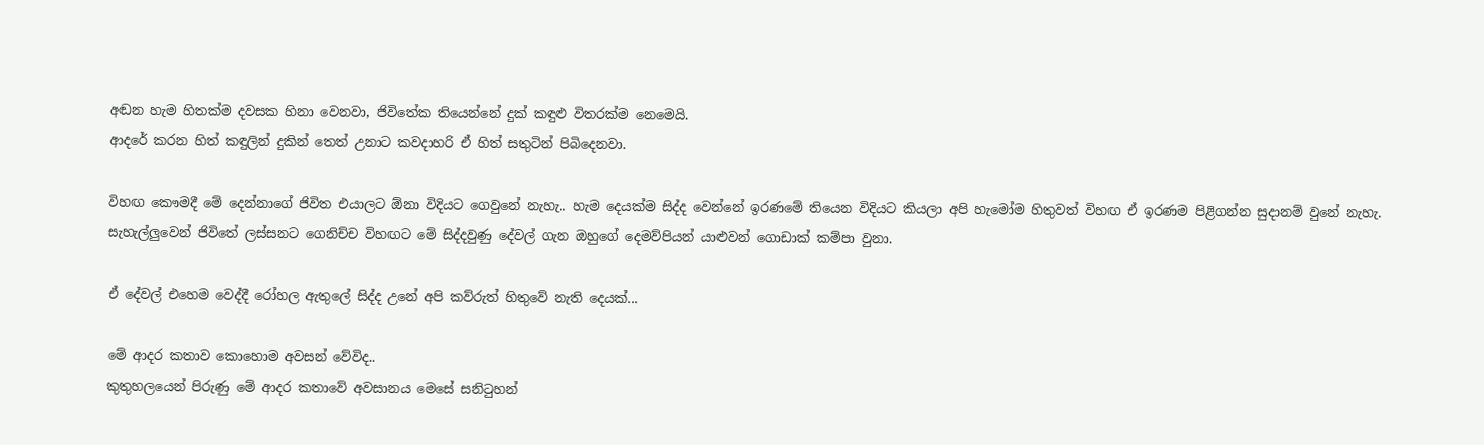අඬන හැම හිතක්ම දවසක හිනා වෙනවා, ජිවිතේක තියෙන්නේ දුක් කඳුළු විතරක්ම නෙමෙයි.
ආදරේ කරන හිත් කඳුලින් දුකින් තෙත් උනාට කවදාහරි ඒ හිත් සතුටින් පිබිදෙනවා.

විහඟ කෞමදී මේ දෙන්නාගේ ජිවිත එයාලට ඕනා විදියට ගෙවුනේ නැහැ.. හැම දෙයක්ම සිද්ද වෙන්නේ ඉරණමේ තියෙන විදියට කියලා අපි හැමෝම හිතුවත් විහඟ ඒ ඉරණම පිළිගන්න සුදානම් වුනේ නැහැ.
සැහැල්ලුවෙන් ජිවිතේ ලස්සනට ගෙනිච්ච විහඟට මේ සිද්දවුණු දේවල් ගැන ඔහුගේ දෙමව්පියන් යාළුවන් ගොඩාක් කම්පා වුනා.

ඒ දේවල් එහෙම වෙද්දී රෝහල ඇතුලේ සිද්ද උනේ අපි කව්රුත් හිතුවේ නැති දෙයක්...

මේ ආදර කතාව කොහොම අවසන් වේවිද..
කුතුහලයෙන් පිරුණු මේ ආදර කතාවේ අවසානය මෙසේ සනිටුහන්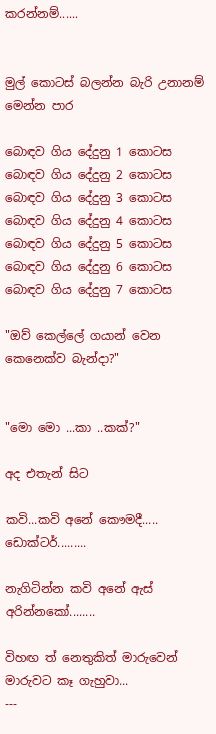කරන්නම්......


මුල් කොටස් බලන්න බැරි උනානම් මෙන්න පාර

බොඳව ගිය දේදුනු 1 කොටස
බොඳව ගිය දේදුනු 2 කොටස
බොඳව ගිය දේදුනු 3 කොටස
බොඳව ගිය දේදුනු 4 කොටස
බොඳව ගිය දේදුනු 5 කොටස
බොඳව ගිය දේදුනු 6 කොටස
බොඳව ගිය දේදුනු 7 කොටස

"ඔව් කෙල්ලේ ගයාන් වෙන කෙනෙක්ව බැන්දා?"


"මො මො ...කා ..කක්?"

අද එතැන් සිට

කවි...කවි අනේ කෞමදී.....     ඩොක්ටර්.........

නැගිටින්න කවි අනේ ඇස් අරින්නකෝ........

විහඟ ත් නෙතුකිත් මාරුවෙන් මාරුවට කෑ ගැහුවා...
---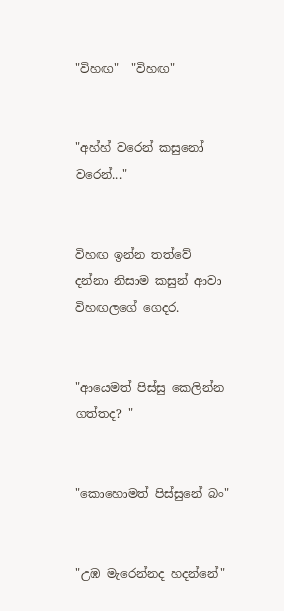"විහඟ"  "විහඟ"


"අහ්හ් වරෙන් කසුනෝ වරෙන්..."


විහඟ ඉන්න තත්වේ දන්නා නිසාම කසුන් ආවා විහඟලගේ ගෙදර.


"ආයෙමත් පිස්සු කෙලින්න ගත්තද? "


"කොහොමත් පිස්සුනේ බං"


"උඹ මැරෙන්නද හදන්නේ"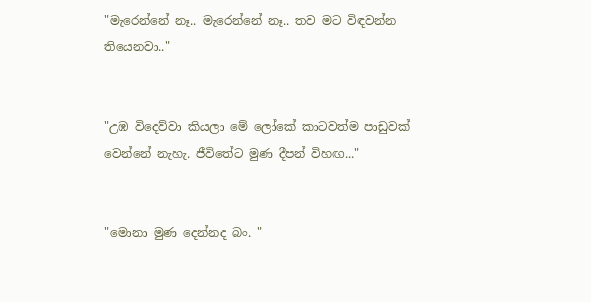"මැරෙන්නේ නෑ.. මැරෙන්නේ නෑ.. තව මට විඳවන්න තියෙනවා.."


"උඹ විදෙව්වා කියලා මේ ලෝකේ කාටවත්ම පාඩුවක් වෙන්නේ නැහැ. ජීවිතේට මුණ දීපන් විහඟ..."


"මොනා මුණ දෙන්නද බං. "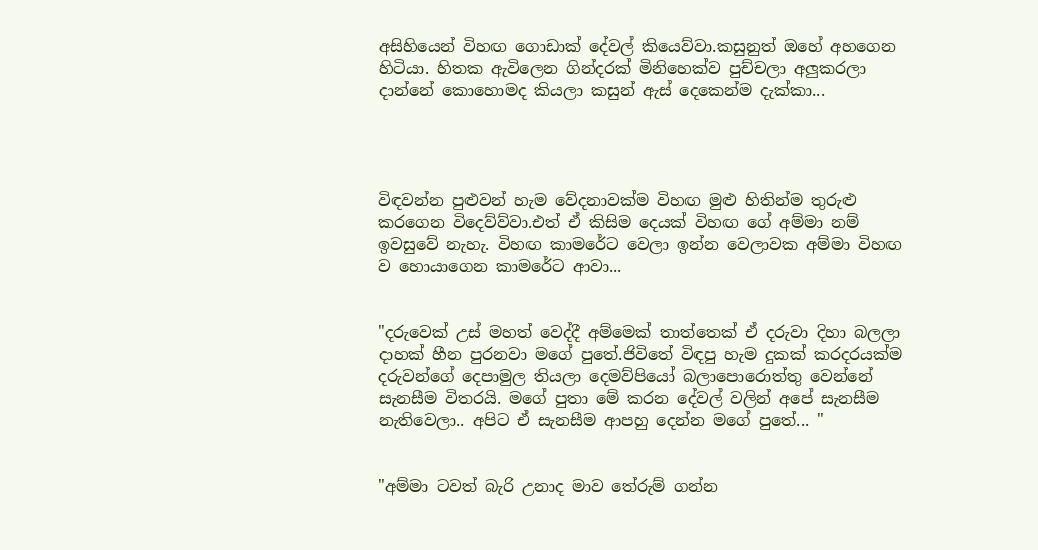අසිහියෙන් විහඟ ගොඩාක් දේවල් කියෙව්වා.කසුනුත් ඔහේ අහගෙන හිටියා. හිතක ඇවිලෙන ගින්දරක් මිනිහෙක්ව පුච්චලා අලුකරලා දාන්නේ කොහොමද කියලා කසුන් ඇස් දෙකෙන්ම දැක්කා...




විඳවන්න පුළුවන් හැම වේදනාවක්ම විහඟ මුළු හිතින්ම තුරුළු කරගෙන විදෙව්ව්වා.එත් ඒ කිසිම දෙයක් විහඟ ගේ අම්මා නම් ඉවසුවේ නැහැ. විහඟ කාමරේට වෙලා ඉන්න වෙලාවක අම්මා විහඟ ව හොයාගෙන කාමරේට ආවා...


"දරුවෙක් උස් මහත් වෙද්දී අම්මෙක් තාත්තෙක් ඒ දරුවා දිහා බලලා දාහක් හීන පුරනවා මගේ පුතේ.ජිවිතේ විඳපු හැම දුකක් කරදරයක්ම දරුවන්ගේ දෙපාමුල තියලා දෙමව්පියෝ බලාපොරොත්තු වෙන්නේ සැනසීම විතරයි. මගේ පුතා මේ කරන දේවල් වලින් අපේ සැනසීම නැතිවෙලා.. අපිට ඒ සැනසීම ආපහු දෙන්න මගේ පුතේ... "


"අම්මා ටවත් බැරි උනාද මාව තේරුම් ගන්න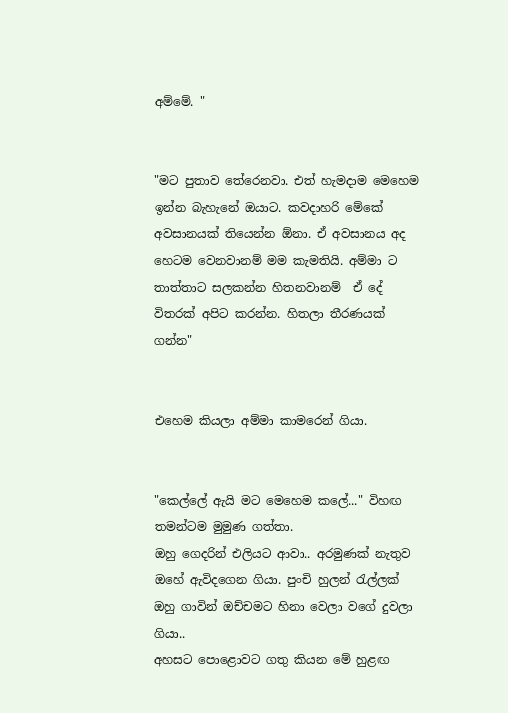අම්මේ. "


"මට පුතාව තේරෙනවා. එත් හැමදාම මෙහෙම ඉන්න බැහැනේ ඔයාට. කවදාහරි මේකේ අවසානයක් තියෙන්න ඕනා. ඒ අවසානය අද හෙටම වෙනවානම් මම කැමතියි. අම්මා ට තාත්තාට සලකන්න හිතනවානම්  ඒ දේ විතරක් අපිට කරන්න. හිතලා තීරණයක්‌ ගන්න"


එහෙම කියලා අම්මා කාමරෙන් ගියා.


"කෙල්ලේ ඇයි මට මෙහෙම කලේ..." විහඟ තමන්ටම මුමුණ ගත්තා.
ඔහු ගෙදරින් එලියට ආවා.. අරමුණක් නැතුව ඔහේ ඇවිදගෙන ගියා. පුංචි හුලන් රැල්ලක් ඔහු ගාවින් ඔච්චමට හිනා වෙලා වගේ දුවලා ගියා..
අහසට පොළොවට ගතු කියන මේ හුළඟ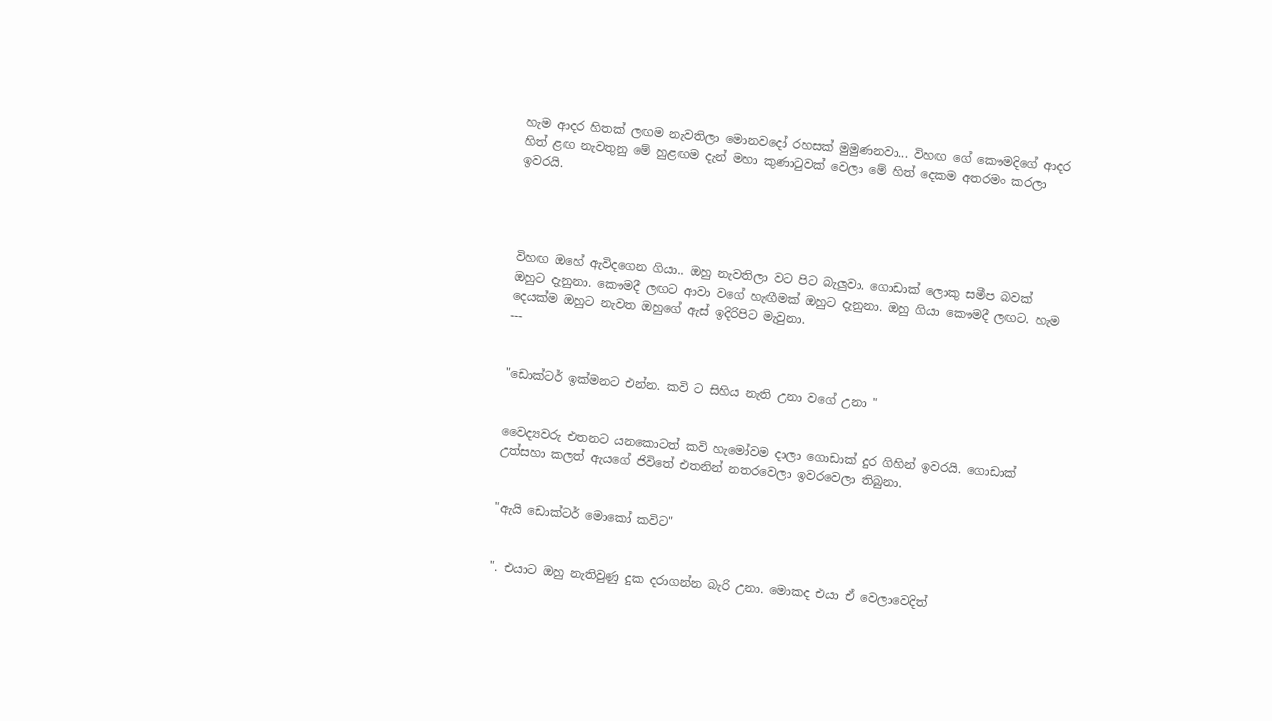හැම ආදර හිතක් ලඟම නැවතිලා මොනවදෝ රහසක් මුමුණනවා... විහඟ ගේ කෞමදිගේ ආදර හිත් ළඟ නැවතුනු මේ හුළඟම දැන් මහා කුණාටුවක් වෙලා මේ හිත් දෙකම අතරමං කරලා ඉවරයි.




විහඟ ඔහේ ඇවිදගෙන ගියා.. ඔහු නැවතිලා වට පිට බැලුවා. ගොඩාක් ලොකු සමීප බවක් ඔහුට දැනුනා. කෞමදී ලඟට ආවා වගේ හැඟීමක් ඔහුට දැනුනා. ඔහු ගියා කෞමදී ලඟට. හැම දෙයක්ම ඔහුට නැවත ඔහුගේ ඇස් ඉදිරිපිට මැවුනා.
---


"ඩොක්ටර් ඉක්මනට එන්න. කවි ට සිහිය නැති උනා වගේ උනා "


වෛද්‍යවරු එතනට යනකොටත් කවි හැමෝවම දාලා ගොඩාක් දුර ගිහින් ඉවරයි. ගොඩාක් උත්සහා කලත් ඇයගේ ජිවිතේ එතනින් නතරවෙලා ඉවරවෙලා තිබුනා.


"ඇයි ඩොක්ටර් මොකෝ කවිට"


". එයාට ඔහු නැතිවුණු දුක දරාගන්න බැරි උනා. මොකද එයා ඒ වෙලාවෙදිත්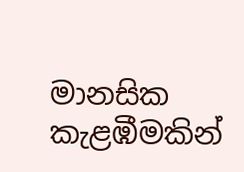මානසික කැළඹීමකින්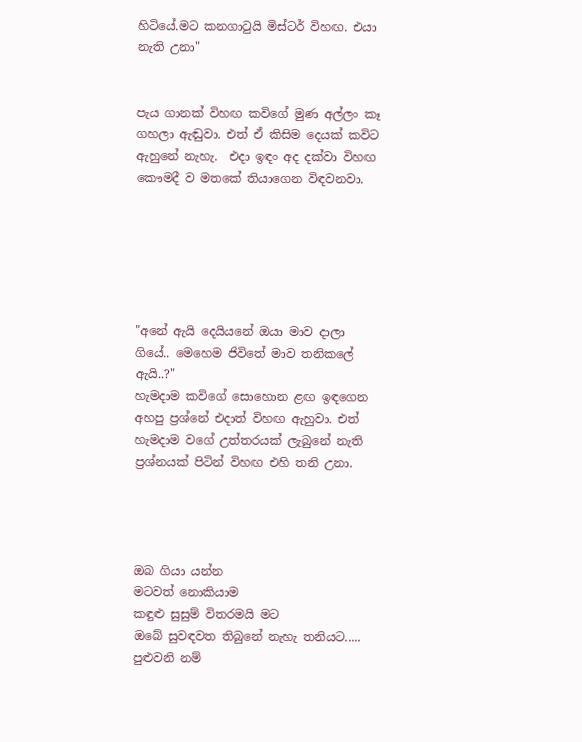හිටියේ.මට කනගාටුයි මිස්ටර් විහඟ. එයා නැති උනා"


පැය ගානක් විහඟ කවිගේ මුණ අල්ලං කෑ ගහලා ඇඬුවා. එත් ඒ කිසිම දෙයක් කවිට ඇහුනේ නැහැ.  එදා ඉඳං අද දක්වා විහඟ කෞමදී ව මතකේ තියාගෙන විඳවනවා.






"අනේ ඇයි දෙයියනේ ඔයා මාව දාලා ගියේ.. මෙහෙම ජිවිතේ මාව තනිකලේ ඇයි..?"
හැමදාම කවිගේ සොහොන ළඟ ඉඳගෙන අහපු ප්‍රශ්නේ එදාත් විහඟ ඇහුවා. එත් හැමදාම වගේ උත්තරයක්‌ ලැබුනේ නැති ප්‍රශ්නයක් පිටින් විහඟ එහි තනි උනා.




ඔබ ගියා යන්න
මටවත් නොකියාම
කඳුළු සුසුම් විතරමයි මට
ඔබේ සුවඳවත තිබුනේ නැහැ තනියට.....
පුළුවනි නම්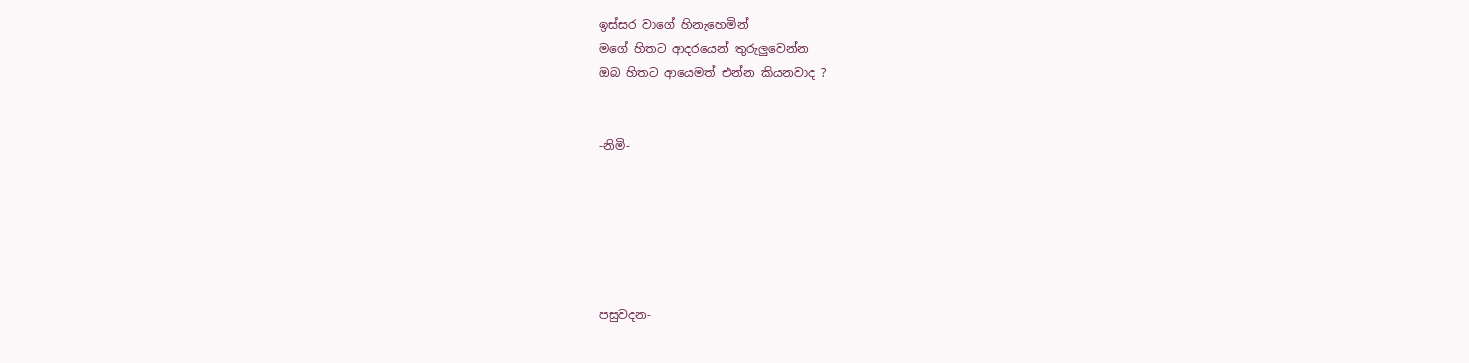ඉස්සර වාගේ හිනැහෙමින්
මගේ හිතට ආදරයෙන් තුරුලුවෙන්න
ඔබ හිතට ආයෙමත් එන්න කියනවාද ?


-නිමි-






පසුවදන-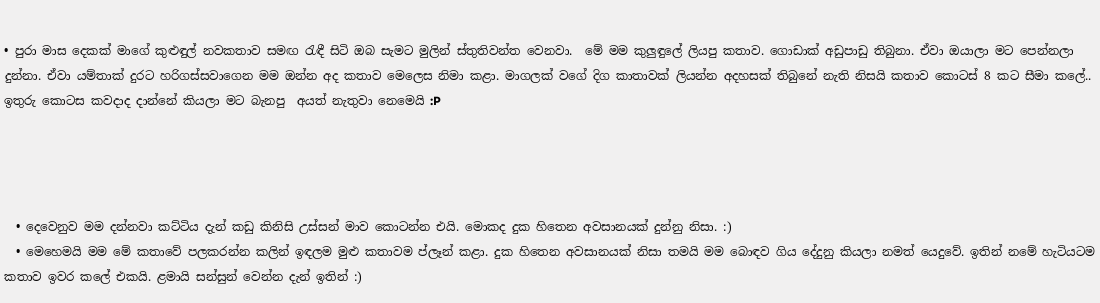• පුරා මාස දෙකක් මාගේ කුළුඳුල් නවකතාව සමඟ රැඳී සිටි ඔබ සැමට මුලින් ස්තුතිවන්ත වෙනවා.  මේ මම කුලුඳුලේ ලියපු කතාව. ගොඩාක් අඩුපාඩු තිබුනා. ඒවා ඔයාලා මට පෙන්නලා දුන්නා. ඒවා යම්තාක් දුරට හරිගස්සවාගෙන මම ඔන්න අද කතාව මෙලෙස නිමා කළා. මාගලක් වගේ දිග කාතාවක් ලියන්න අදහසක් තිබුනේ නැති නිසයි කතාව කොටස්‌ 8 කට සීමා කලේ.. ඉතුරු කොටස කවදාද දාන්නේ කියලා මට බැනපු  අයත් නැතුවා නෙමෙයි :P




  • දෙවෙනුව මම දන්නවා කට්ටිය දැන් කඩු කිනිසි උස්සන් මාව කොටන්න එයි. මොකද දුක හිතෙන අවසානයක් දුන්නු නිසා. :)
  • මෙහෙමයි මම මේ කතාවේ පලකරන්න කලින් ඉඳලම මුළු කතාවම ප්ලෑන් කළා. දුක හිතෙන අවසානයක් නිසා තමයි මම බොඳව ගිය දේදුනු කියලා නමත් යෙදුවේ. ඉතින් නමේ හැටියටම කතාව ඉවර කලේ එකයි. ළමායි සන්සුන් වෙන්න දැන් ඉතින් :)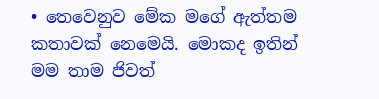• තෙවෙනුව මේක මගේ ඇත්තම කතාවක් නෙමෙයි. මොකද ඉතින් මම තාම ජිවත්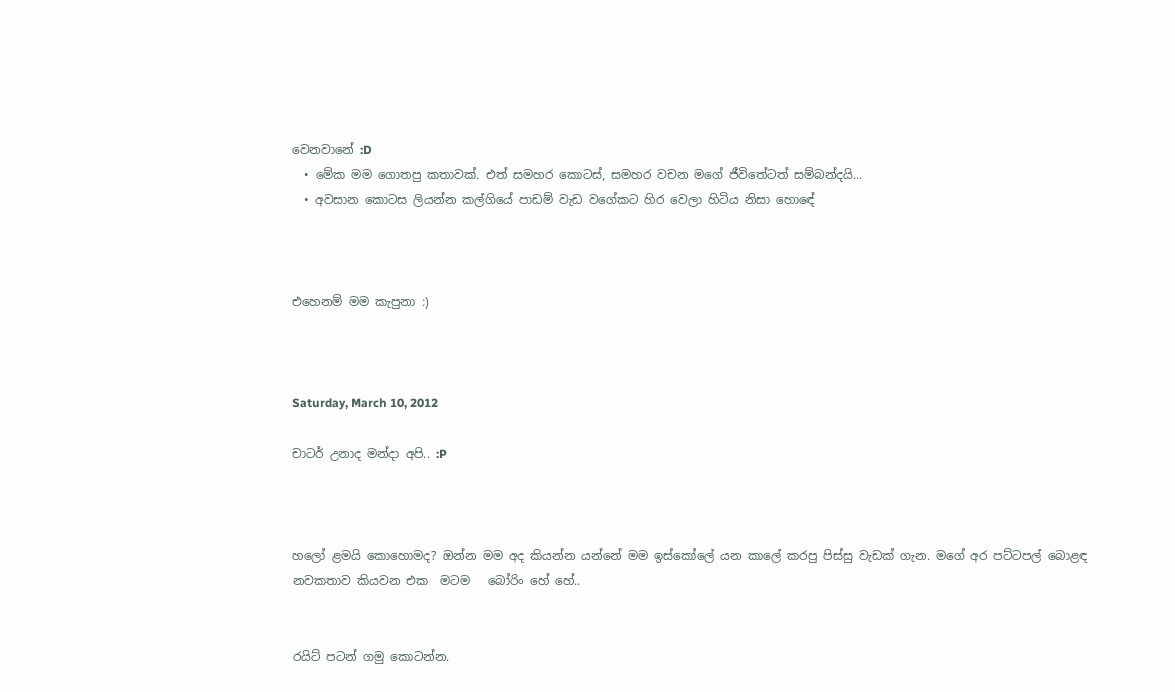වෙනවානේ :D
  • මේක මම ගොතපු කතාවක්. එත් සමහර කොටස්‌, සමහර වචන මගේ ජීවිතේටත් සම්බන්දයි...
  • අවසාන කොටස ලියන්න කල්ගියේ පාඩම් වැඩ වගේකට හිර වෙලා හිටිය නිසා හොඳේ



එහෙනම් මම කැපුනා :)



Saturday, March 10, 2012

චාටර් උනාද මන්දා අපි.. :P



හලෝ ළමයි කොහොමද? ඔන්න මම අද කියන්න යන්නේ මම ඉස්කෝලේ යන කාලේ කරපු පිස්සු වැඩක් ගැන. මගේ අර පට්ටපල් බොළඳ නවකතාව කියවන එක  මටම   බෝරිං හේ හේ..


රයිට් පටන් ගමු කොටන්න.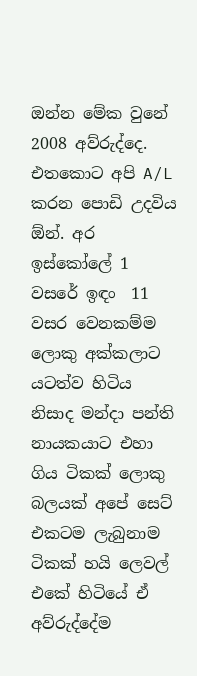ඔන්න මේක වුනේ 2008 අව්රුද්දෙ. එතකොට අපි A/L කරන පොඩි උදවිය ඕන්. අර ඉස්කෝලේ 1 වසරේ ඉඳං  11 වසර වෙනකම්ම ලොකු අක්කලාට යටත්ව හිටිය නිසාද මන්දා පන්ති නායකයාට එහා ගිය ටිකක් ලොකු බලයක් අපේ සෙට් එකටම ලැබුනාම  ටිකක් හයි ලෙවල් එකේ හිටියේ ඒ අව්රුද්දේම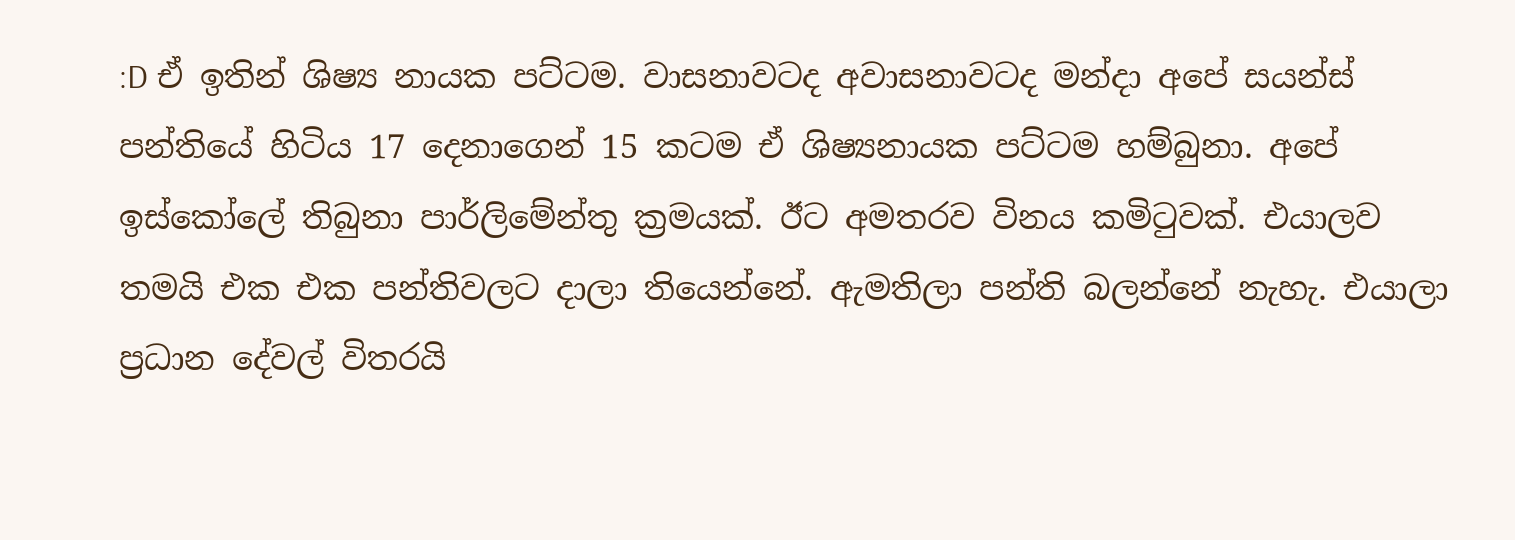:D ඒ ඉතින් ශිෂ්‍ය නායක පට්ටම. වාසනාවටද අවාසනාවටද මන්දා අපේ සයන්ස් පන්තියේ හිටිය 17 දෙනාගෙන් 15 කටම ඒ ශිෂ්‍යනායක පට්ටම හම්බුනා. අපේ ඉස්කෝලේ තිබුනා පාර්ලිමේන්තු ක්‍රමයක්. ඊට අමතරව විනය කමිටුවක්. එයාලව තමයි එක එක පන්තිවලට දාලා තියෙන්නේ. ඇමතිලා පන්ති බලන්නේ නැහැ. එයාලා ප්‍රධාන දේවල් විතරයි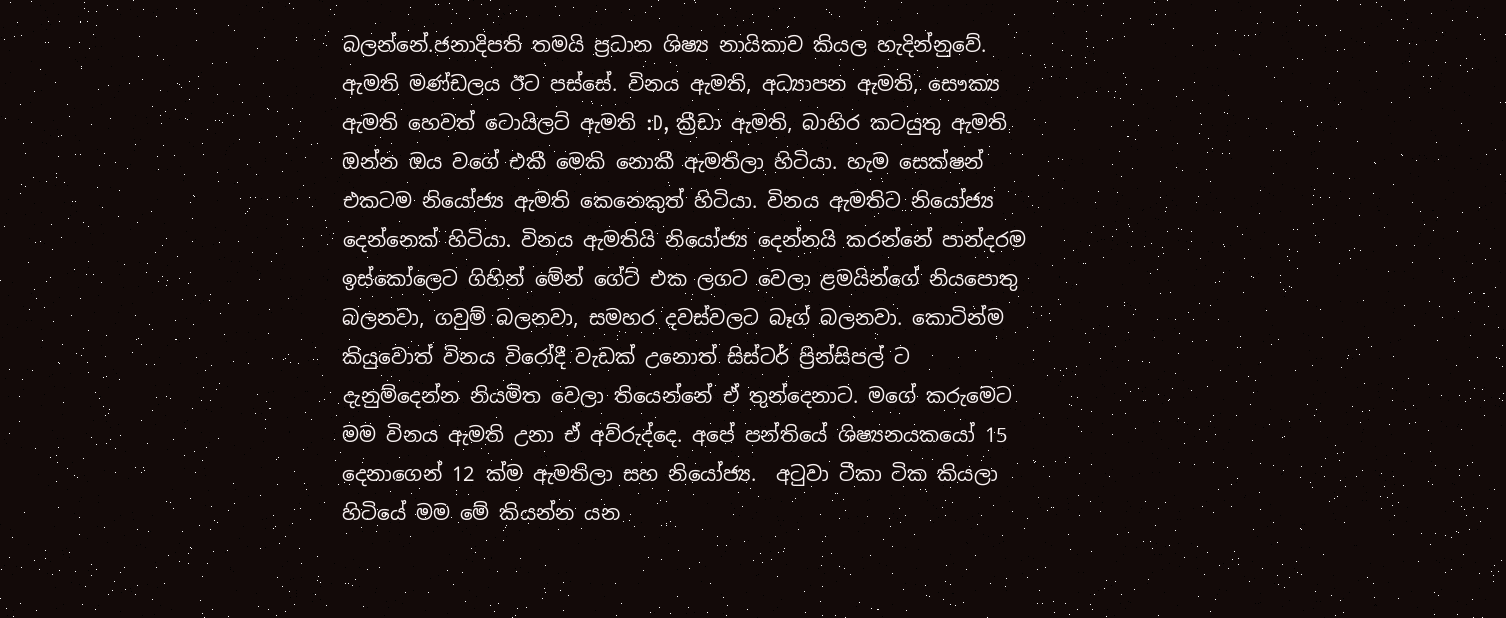බලන්නේ.ජනාදිපති තමයි ප්‍රධාන ශිෂ්‍ය නායිකාව කියල හැදින්නුවේ. ඇමති මණ්ඩලය ඊට පස්සේ. විනය ඇමති, අධ්‍යාපන ඇමති, සෞක්‍ය ඇමති හෙවත් ටොයිලට් ඇමති :D, ක්‍රීඩා ඇමති, බාහිර කටයුතු ඇමති ඔන්න ඔය වගේ එකී මෙකි නොකී ඇමතිලා හිටියා. හැම සෙක්ෂන් එකටම නියෝජ්‍ය ඇමති කෙනෙකුත් හිටියා. විනය ඇමතිට නියෝජ්‍ය දෙන්නෙක් හිටියා. විනය ඇමතියි නියෝජ්‍ය දෙන්නයි කරන්නේ පාන්දරම ඉස්කෝලෙට ගිහින් මේන් ගේට් එක ලගට වෙලා ළමයින්ගේ නියපොතු බලනවා, ගවුම් බලනවා, සමහර දවස්වලට බෑග් බලනවා. කොටින්ම කියුවොත් විනය විරෝදී වැඩක් උනොත් සිස්ටර් ප්‍රින්සිපල් ට දැනුම්දෙන්න නියමිත වෙලා තියෙන්නේ ඒ තුන්දෙනාට. මගේ කරුමෙට මම විනය ඇමති උනා ඒ අව්රුද්දෙ. අපේ පන්තියේ ශිෂ්‍යනයකයෝ 15 දෙනාගෙන් 12 ක්ම ඇමතිලා සහ නියෝජ්‍ය.  අටුවා ටීකා ටික කියලා හිටියේ මම මේ කියන්න යන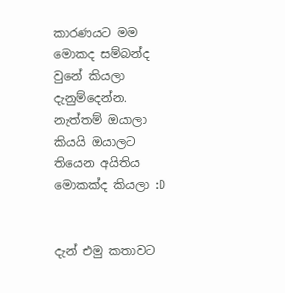කාරණයට මම මොකද සම්බන්ද වුනේ කියලා දැනුම්දෙන්න. නැත්තම් ඔයාලා කියයි ඔයාලට තියෙන අයිතිය මොකක්ද කියලා :D


දැන් එමු කතාවට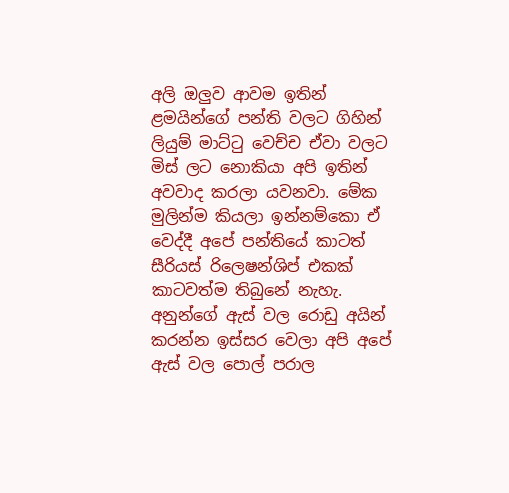අලි ඔලුව ආවම ඉතින් ළමයින්ගේ පන්ති වලට ගිහින් ලියුම් මාට්ටු වෙච්ච ඒවා වලට මිස් ලට නොකියා අපි ඉතින් අවවාද කරලා යවනවා. මේක මුලින්ම කියලා ඉන්නම්කො ඒ වෙද්දී අපේ පන්තියේ කාටත් සීරියස් රිලෙෂන්ශිප් එකක් කාටවත්ම තිබුනේ නැහැ. අනුන්ගේ ඇස් වල රොඩු අයින් කරන්න ඉස්සර වෙලා අපි අපේ ඇස් වල පොල් පරාල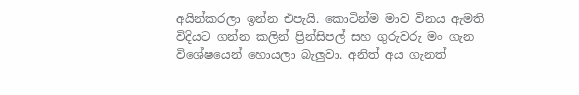අයින්කරලා ඉන්න එපැයි. කොටින්ම මාව විනය ඇමති විදියට ගන්න කලින් ප්‍රින්සිපල් සහ ගුරුවරු මං ගැන විශේෂයෙන් හොයලා බැලුවා. අනිත් අය ගැනත්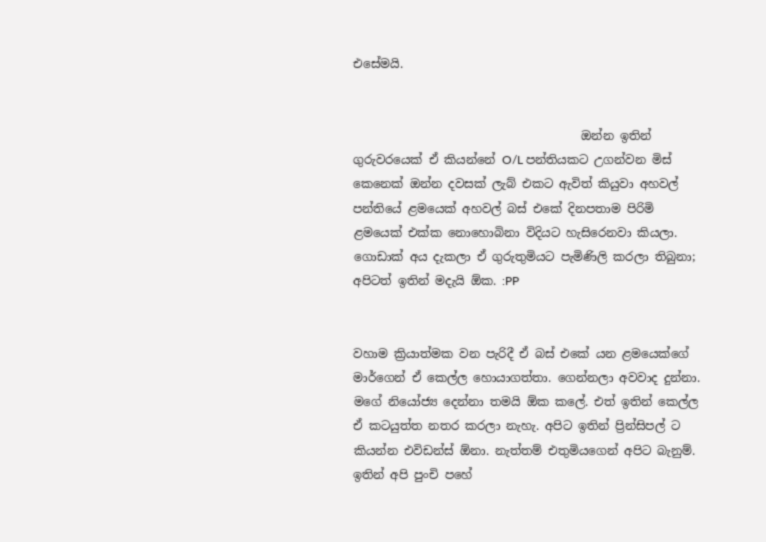එසේමයි.


                                      ඔන්න ඉතින් ගුරුවරයෙක් ඒ කියන්නේ O/L පන්තියකට උගන්වන මිස් කෙනෙක් ඔන්න දවසක් ලැබ් එකට ඇවිත් කියුවා අහවල් පන්තියේ ළමයෙක් අහවල් බස් එකේ දිනපතාම පිරිමි ළමයෙක් එක්ක නොහොබිනා විදියට හැසිරෙනවා කියලා. ගොඩාක් අය දැකලා ඒ ගුරුතුමියට පැමිණිලි කරලා තිබුනා; අපිටත් ඉතින් මදැයි ඕක. :PP


වහාම ක්‍රියාත්මක වන පැරිදී ඒ බස් එකේ යන ළමයෙක්ගේ මාර්ගෙන් ඒ කෙල්ල හොයාගත්තා. ගෙන්නලා අවවාද දුන්නා. මගේ නියෝජ්‍ය දෙන්නා තමයි ඕක කලේ. එත් ඉතින් කෙල්ල ඒ කටයුත්ත නතර කරලා නැහැ. අපිට ඉතින් ප්‍රින්සිපල් ට කියන්න එවිඩන්ස් ඕනා. නැත්තම් එතුමියගෙන් අපිට බැනුම්. ඉතින් අපි පුංචි පහේ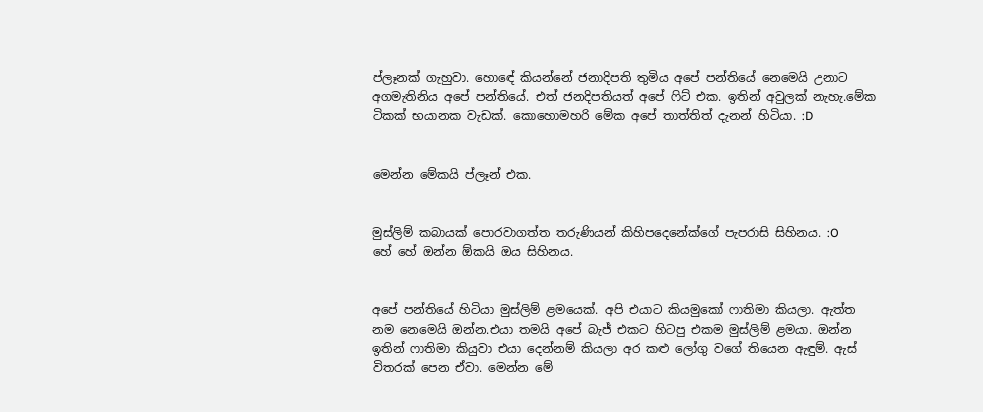ප්ලෑනක් ගැහුවා. හොඳේ කියන්නේ ජනාදිපති තුමිය අපේ පන්තියේ නෙමෙයි උනාට අගමැතිනිය අපේ පන්තියේ. එත් ජනදිපතියත් අපේ ෆිට් එක. ඉතින් අවුලක් නැහැ.මේක ටිකක් භයානක වැඩක්. කොහොමහරි මේක අපේ තාත්තිත් දැනන් හිටියා. :D


මෙන්න මේකයි ප්ලෑන් එක.


මුස්ලිම් කබායක් පොරවාගත්ත තරුණියන් කිහිපදෙනේක්ගේ පැපරාසි සිහිනය. :O
හේ හේ ඔන්න ඕකයි ඔය සිහිනය.


අපේ පන්තියේ හිටියා මුස්ලිම් ළමයෙක්. අපි එයාට කියමුකෝ ෆාතිමා කියලා. ඇත්ත නම නෙමෙයි ඔන්න.එයා තමයි අපේ බැජ් එකට හිටපු එකම මුස්ලිම් ළමයා. ඔන්න ඉතින් ෆාතිමා කියුවා එයා දෙන්නම් කියලා අර කළු ලෝගු වගේ තියෙන ඇඳුම්. ඇස් විතරක් පෙන ඒවා. මෙන්න මේ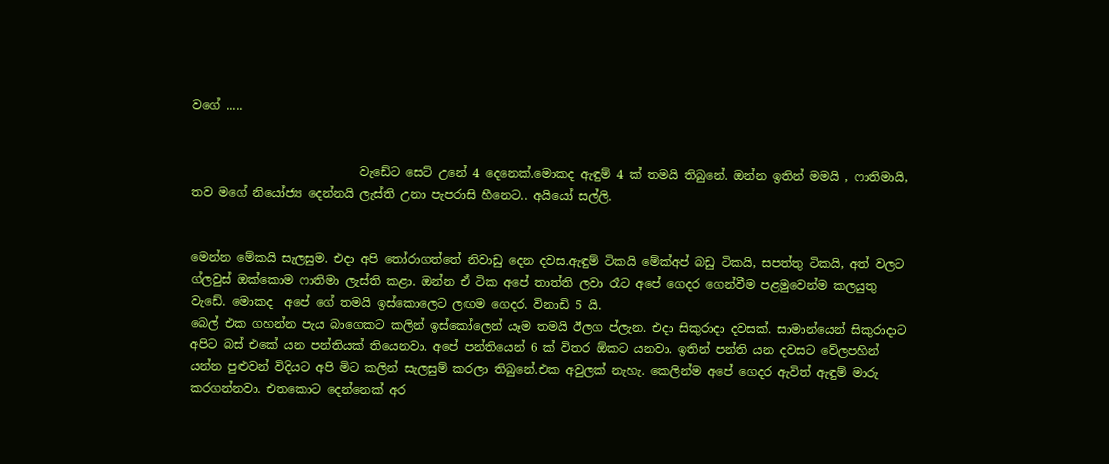වගේ .....


                            වැඩේට සෙට් උනේ 4 දෙනෙක්.මොකද ඇඳුම් 4 ක් තමයි තිබුනේ. ඔන්න ඉතින් මමයි , ෆාතිමායි, තව මගේ නියෝජ්‍ය දෙන්නයි ලැස්ති උනා පැපරාසි හීනෙට.. අයියෝ සල්ලි.


මෙන්න මේකයි සැලසුම. එදා අපි තෝරාගත්තේ නිවාඩු දෙන දවස.ඇඳුම් ටිකයි මේක්අප් බඩු ටිකයි, සපත්තු ටිකයි, අත් වලට ග්ලවුස් ඔක්කොම ෆාතිමා ලැස්ති කළා. ඔන්න ඒ ටික අපේ තාත්ති ලවා රෑට අපේ ගෙදර ගෙන්වීම පළමුවෙන්ම කලයුතු වැඩේ. මොකද  අපේ ගේ තමයි ඉස්කොලෙට ලඟම ගෙදර. විනාඩි 5 යි.
බෙල් එක ගහන්න පැය බාගෙකට කලින් ඉස්කෝලෙන් යෑම තමයි ඊලග ප්ලැන. එදා සිකුරාදා දවසක්. සාමාන්යෙන් සිකුරාදාට අපිට බස් එකේ යන පන්තියක් තියෙනවා. අපේ පන්තියෙන් 6 ක් විතර ඕකට යනවා. ඉතින් පන්ති යන දවසට වේලපහින් යන්න පුළුවන් විදියට අපි මිට කලින් සැලසුම් කරලා තිබුනේ.එක අවුලක් නැහැ. කෙලින්ම අපේ ගෙදර ඇවිත් ඇඳුම් මාරු කරගන්නවා. එතකොට දෙන්නෙක් අර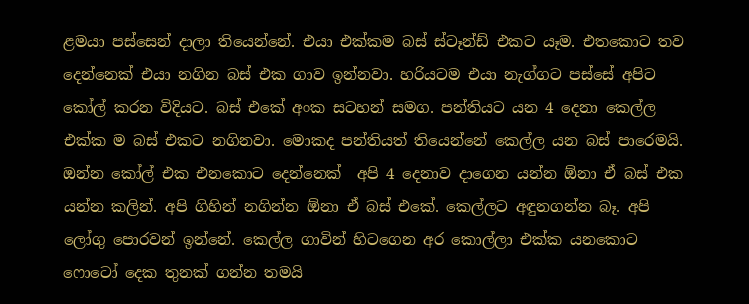ළමයා පස්සෙන් දාලා තියෙන්නේ. එයා එක්කම බස් ස්ටෑන්ඩ් එකට යෑම. එතකොට තව දෙන්නෙක් එයා නගින බස් එක ගාව ඉන්නවා. හරියටම එයා නැග්ගට පස්සේ අපිට කෝල් කරන විදියට. බස් එකේ අංක සටහන් සමග. පන්තියට යන 4 දෙනා කෙල්ල එක්ක ම බස් එකට නගිනවා. මොකද පන්තියත් තියෙන්නේ කෙල්ල යන බස් පාරෙමයි. ඔන්න කෝල් එක එනකොට දෙන්නෙක්  අපි 4 දෙනාව දාගෙන යන්න ඕනා ඒ බස් එක යන්න කලින්. අපි ගිහින් නගින්න ඕනා ඒ බස් එකේ. කෙල්ලට අඳුනගන්න බෑ. අපි ලෝගු පොරවන් ඉන්නේ. කෙල්ල ගාවින් හිටගෙන අර කොල්ලා එක්ක යනකොට ෆොටෝ දෙක තුනක් ගන්න තමයි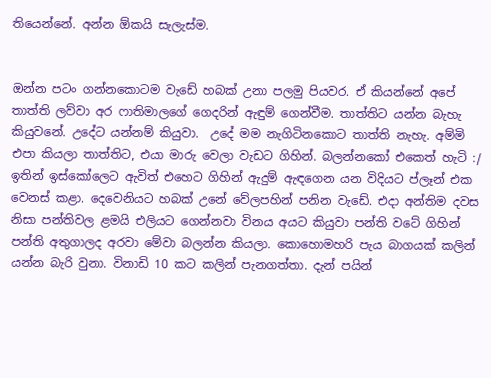තියෙන්නේ. අන්න ඕකයි සැලැස්ම.


ඔන්න පටං ගන්නකොටම වැඩේ හබක් උනා පලමු පියවර. ඒ කියන්නේ අපේ තාත්ති ලව්වා අර ෆාතිමාලගේ ගෙදරින් ඇඳුම් ගෙන්වීම. තාත්තිට යන්න බැහැ කියුවනේ. උදේට යන්නම් කියුවා.  උදේ මම නැගිටිනකොට තාත්ති නැහැ. අම්මි එපා කියලා තාත්තිට, එයා මාරු වෙලා වැඩට ගිහින්. බලන්නකෝ එකෙත් හැටි :/
ඉතින් ඉස්කෝලෙට ඇවිත් එහෙට ගිහින් ඇදුම් ඇඳගෙන යන විදියට ප්ලෑන් එක වෙනස් කළා. දෙවෙනියට හබක් උනේ වේලපහින් පනින වැඩේ. එදා අන්තිම දවස නිසා පන්තිවල ළමයි එලියට ගෙන්නවා විනය අයට කියුවා පන්ති වටේ ගිහින් පන්ති අතුගාලද අරවා මේවා බලන්න කියලා. කොහොමහරි පැය බාගයක් කලින් යන්න බැරි වුනා. විනාඩි 10 කට කලින් පැනගත්තා. දැන් පයින්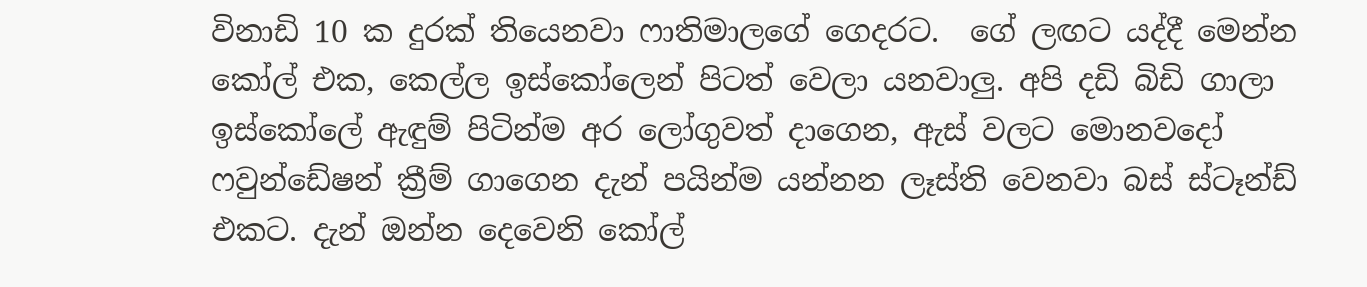විනාඩි 10 ක දුරක් තියෙනවා ෆාතිමාලගේ ගෙදරට.  ගේ ලඟට යද්දී මෙන්න කෝල් එක, කෙල්ල ඉස්කෝලෙන් පිටත් වෙලා යනවාලු. අපි දඩි බිඩි ගාලා ඉස්කෝලේ ඇඳුම් පිටින්ම අර ලෝගුවත් දාගෙන, ඇස් වලට මොනවදෝ ෆවුන්ඩේෂන් ක්‍රීම් ගාගෙන දැන් පයින්ම යන්නන ලෑස්ති වෙනවා බස් ස්ටෑන්ඩ් එකට. දැන් ඔන්න දෙවෙනි කෝල්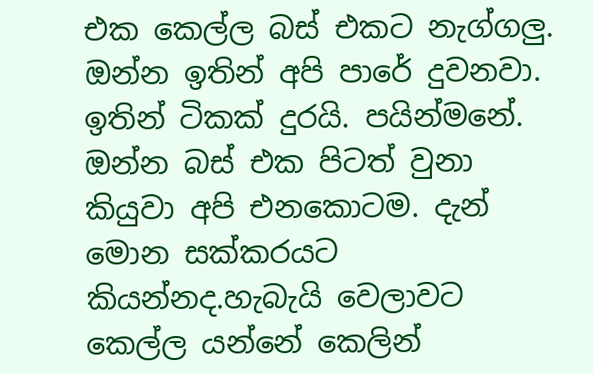එක කෙල්ල බස් එකට නැග්ගලු. ඔන්න ඉතින් අපි පාරේ දුවනවා. ඉතින් ටිකක් දුරයි. පයින්මනේ. ඔන්න බස් එක පිටත් වුනා කියුවා අපි එනකොටම. දැන් මොන සක්කරයට කියන්නද.හැබැයි වෙලාවට කෙල්ල යන්නේ කෙලින්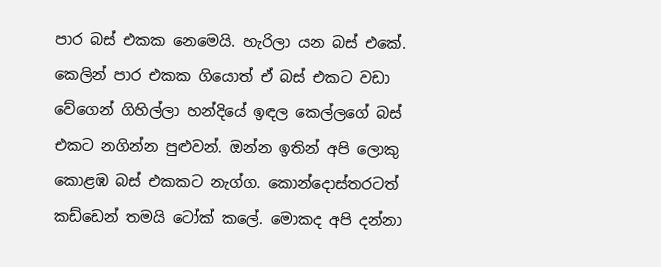පාර බස් එකක නෙමෙයි. හැරිලා යන බස් එකේ. කෙලින් පාර එකක ගියොත් ඒ බස් එකට වඩා වේගෙන් ගිහිල්ලා හන්දියේ ඉඳල කෙල්ලගේ බස් එකට නගින්න පුළුවන්. ඔන්න ඉතින් අපි ලොකු කොළඹ බස් එකකට නැග්ග. කොන්දොස්තරටත් කඩ්ඩෙන් තමයි ටෝක් කලේ. මොකද අපි දන්නා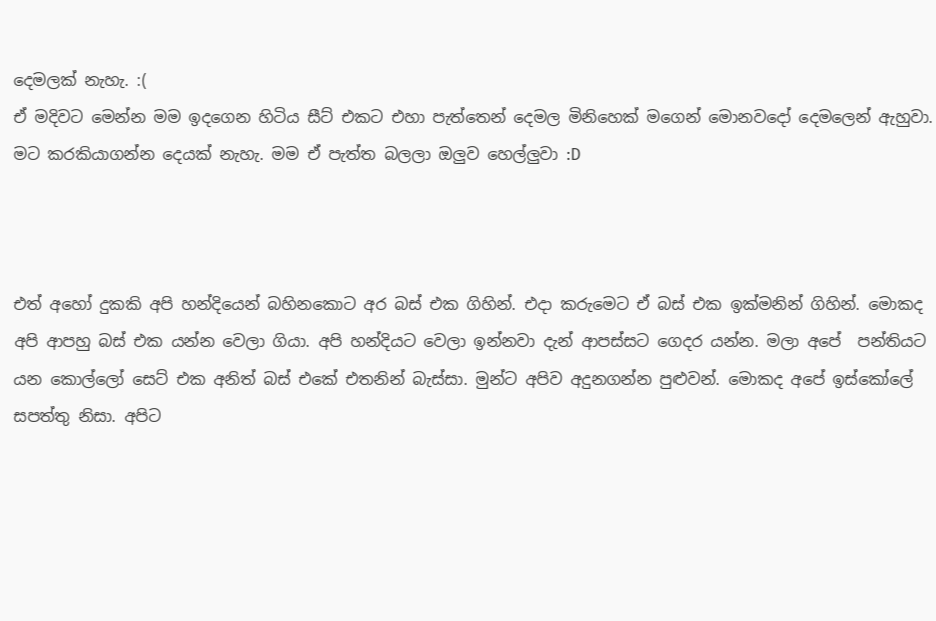දෙමලක් නැහැ. :(
ඒ මදිවට මෙන්න මම ඉදගෙන හිටිය සීට් එකට එහා පැත්තෙන් දෙමල මිනිහෙක් මගෙන් මොනවදෝ දෙමලෙන් ඇහුවා. මට කරකියාගන්න දෙයක් නැහැ. මම ඒ පැත්ත බලලා ඔලුව හෙල්ලුවා :D



එත් අහෝ දුකකි අපි හන්දියෙන් බහිනකොට අර බස් එක ගිහින්. එදා කරුමෙට ඒ බස් එක ඉක්මනින් ගිහින්. මොකද අපි ආපහු බස් එක යන්න වෙලා ගියා. අපි හන්දියට වෙලා ඉන්නවා දැන් ආපස්සට ගෙදර යන්න. මලා අපේ  පන්තියට යන කොල්ලෝ සෙට් එක අනිත් බස් එකේ එතනින් බැස්සා. මුන්ට අපිව අදුනගන්න පුළුවන්. මොකද අපේ ඉස්කෝලේ සපත්තු නිසා. අපිට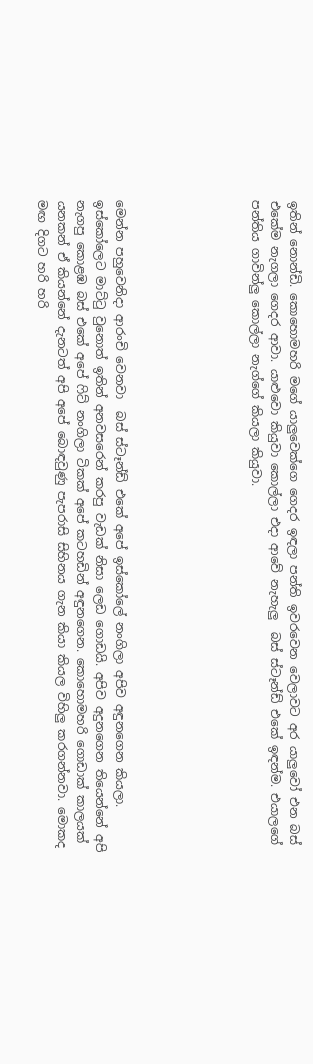ඉතින් නොන්ඩි. කොහොමහරි මගේ යාලුවෙක්ගෙ ගෙදර ඉඳලා පන්ති ඉවරවෙන වෙලාවට අර යාලුවෝ එන බස් එකේම නැගලා ගෙදර ආවා. යාළුවො කියුවා කොල්ලා එදා ආවේ නැහැලු  බස් ස්ටෑන්ඩ් එකේ ඉඳන්ම. එයාලගේ පන්තිය ගාවින්ලු කොල්ලා නැග්ගේ කියලා කියුවා.






මෙන්න පහුවෙනිදා ආරංචි වෙනවා  බස් ස්ටෑන්ඩ් එකේ අපේ ඉස්කෝලේ නංගිලා අපිව අඳුනගෙන කියලා. ඉස්කෝලෙට මාට්ටු වුනොත් ඉතින් අනවසරෙන් කරපු වැඩක් නිසා ලෙඩ ගොඩයි. අපිව අදුනගෙන තියෙන්නේ අපි නැගපු කොළඹ බස් එකේ අපේ ෆිට් නංගිලා ටිකක් අපේ කටහඩින් අඳුනගෙන. කොහොමහරි ගොඩාක් කාලයක් යනකන් ඒ කියන්නේ දැනටත් අපි අපේ බොඳවුණු පැපරාසි සිහිනය ගැන කියා කියල විහිලු කරගන්නවා. මොකද මඟ දිගට හරි හරි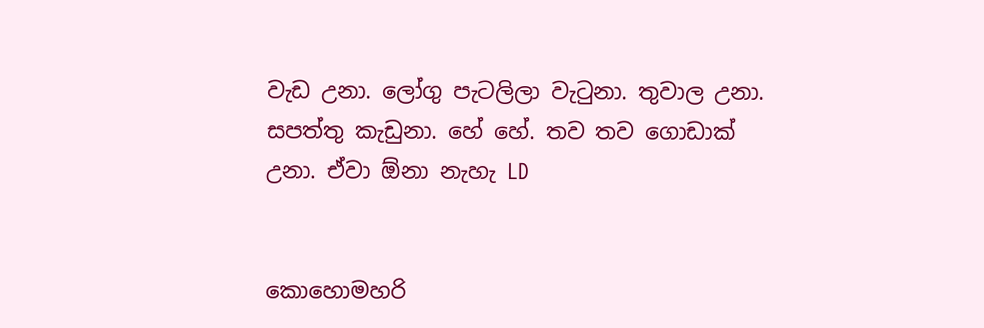වැඩ උනා. ලෝගු පැටලිලා වැටුනා. තුවාල උනා.  සපත්තු කැඩුනා. හේ හේ. තව තව ගොඩාක් උනා. ඒවා ඕනා නැහැ LD


කොහොමහරි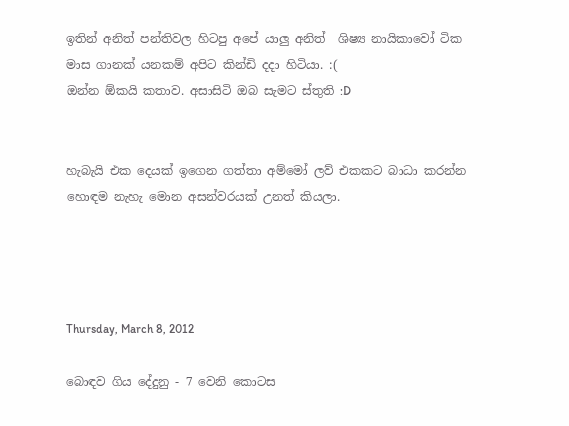ඉතින් අනිත් පන්තිවල හිටපු අපේ යාලු අනිත්  ශිෂ්‍ය නායිකාවෝ ටික මාස ගානක් යනකම් අපිට කින්ඩි දදා හිටියා. :(
ඔන්න ඕකයි කතාව. අසාසිටි ඔබ සැමට ස්තුති :D


හැබැයි එක දෙයක් ඉගෙන ගත්තා අම්මෝ ලව් එකකට බාධා කරන්න හොඳම නැහැ මොන අසන්වරයක් උනත් කියලා.




Thursday, March 8, 2012

බොඳව ගිය දේදුනු - 7 වෙනි කොටස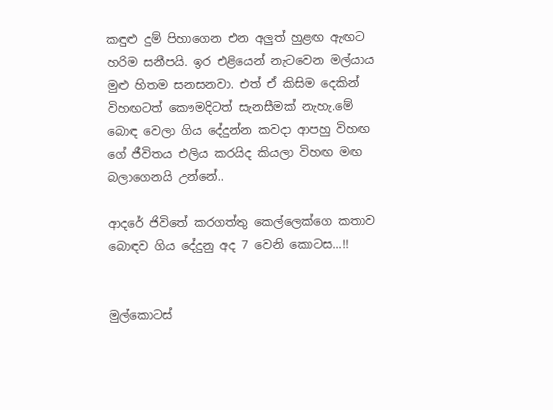කඳුළු දුම් පිහාගෙන එන අලුත් හුළඟ ඇඟට හරිම සනීපයි. ඉර එළියෙන් නැටවෙන මල්යාය මුළු හිතම සනසනවා. එත් ඒ කිසිම දෙකින් විහඟටත් කෞමදිටත් සැනසීමක් නැහැ.මේ බොඳ වෙලා ගිය දේදුන්න කවදා ආපහු විහඟ ගේ ජීවිතය එලිය කරයිද කියලා විහඟ මඟ බලාගෙනයි උන්නේ..

ආදරේ ජිවිතේ කරගත්තු කෙල්ලෙක්ගෙ කතාව
බොඳව ගිය දේදුනු අද 7 වෙනි කොටස...!!


මුල්කොටස්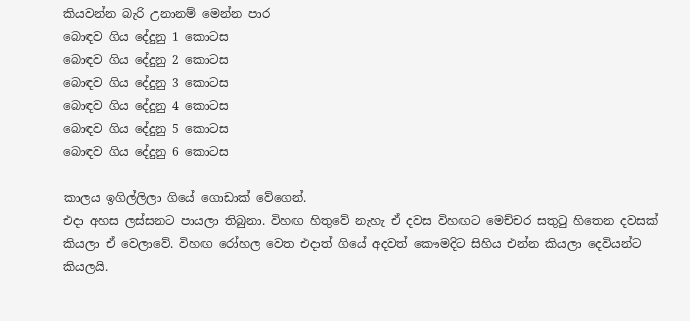කියවන්න බැරි උනානම් මෙන්න පාර
බොඳව ගිය දේදුනු 1 කොටස
බොඳව ගිය දේදුනු 2 කොටස
බොඳව ගිය දේදුනු 3 කොටස
බොඳව ගිය දේදුනු 4 කොටස
බොඳව ගිය දේදුනු 5 කොටස
බොඳව ගිය දේදුනු 6 කොටස

කාලය ඉගිල්ලිලා ගියේ ගොඩාක් වේගෙන්.
එදා අහස ලස්සනට පායලා තිබුනා. විහඟ හිතුවේ නැහැ ඒ දවස විහඟට මෙච්චර සතුටු හිතෙන දවසක් කියලා ඒ වෙලාවේ. විහඟ රෝහල වෙත එදාත් ගියේ අදවත් කෞමදිට සිහිය එන්න කියලා දෙවියන්ට කියලයි.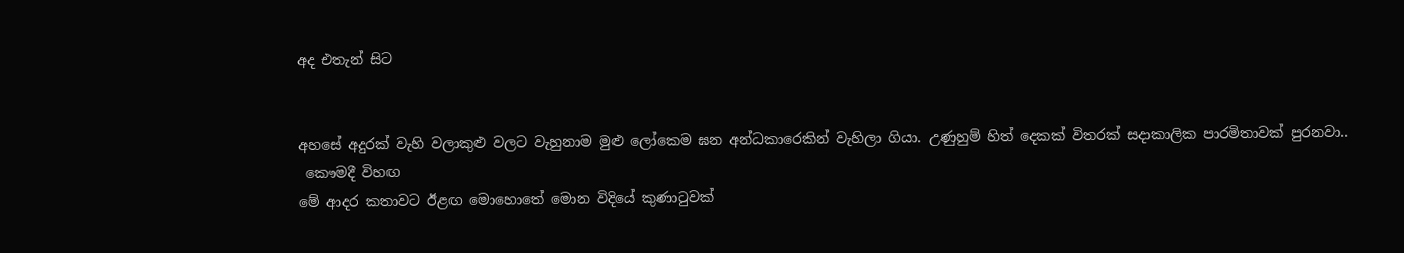අද එතැන් සිට


අහසේ අදුරක්‌ වැහි වලාකුළු වලට වැහුනාම මුළු ලෝකෙම ඝන අන්ධකාරෙකින් වැහිලා ගියා. උණුහුම් හිත් දෙකක් විතරක් සදාකාලික පාරමිතාවක් පුරනවා..
 කෞමදී විහඟ
මේ ආදර කතාවට ඊළඟ මොහොතේ මොන විදියේ කුණාටුවක්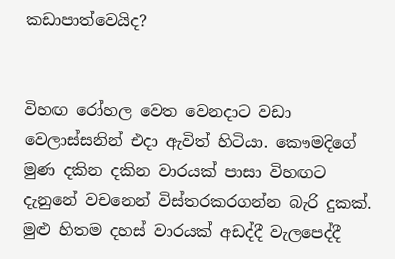කඩාපාත්වෙයිද?


විහඟ රෝහල වෙත වෙනදාට වඩා වෙලාස්සනින් එදා ඇවිත් හිටියා. කෞමදිගේ මුණ දකින දකින වාරයක් පාසා විහඟට දැනුනේ වචනෙන් විස්තරකරගන්න බැරි දුකක්. මුළු හිතම දහස් වාරයක් අඩද්දී වැලපෙද්දී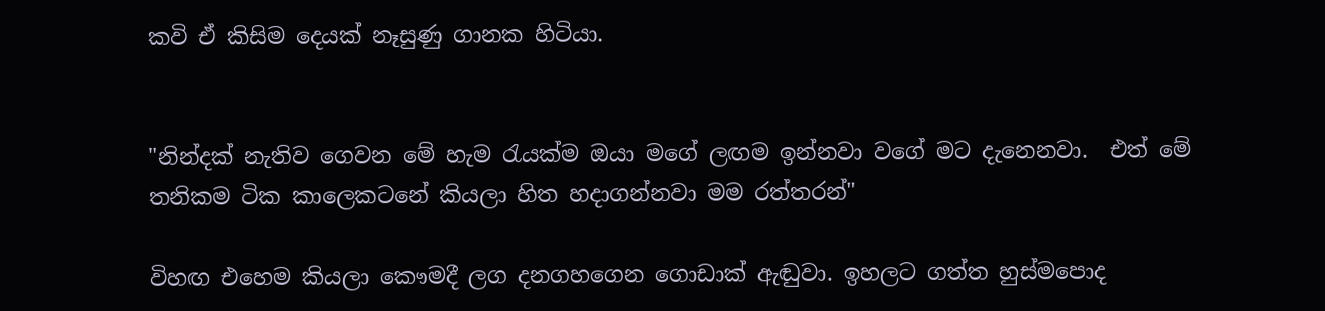කවි ඒ කිසිම දෙයක් නෑසුණු ගානක හිටියා.


"නින්දක් නැතිව ගෙවන මේ හැම රැයක්‌ම ඔයා මගේ ලඟම ඉන්නවා වගේ මට දැනෙනවා.  එත් මේ තනිකම ටික කාලෙකටනේ කියලා හිත හදාගන්නවා මම රත්තරන්"

විහඟ එහෙම කියලා කෞමදී ලග දනගහගෙන ගොඩාක් ඇඬුවා. ඉහලට ගත්ත හුස්මපොද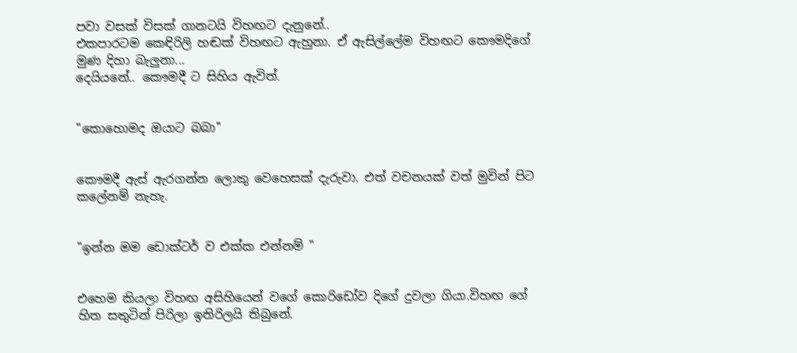පවා වසක් විසක් ගානටයි විහඟට දැනුනේ..
එකපාරටම කෙඳිරිලි හඬක් විහඟට ඇහුනා. ඒ ඇසිල්ලේම විහඟට කෞමදිගේ මුණ දිහා බැලුනා...
දෙයියනේ.. කෞමදී ට සිහිය ඇවිත්.


"කොහොමද ඔයාට බබා''


කෞමදී ඇස් ඇරගන්න ලොකු වෙහෙසක් දැරුවා. එත් වචනයක් වත් මුවින් පිට කලේනම් නැහැ.


"ඉන්න මම ඩොක්ටර් ව එක්ක එන්නම් "


එහෙම කියලා විහඟ අසිහියෙන් වගේ කොරිඩෝව දිගේ දුවලා ගියා.විහඟ ගේ හිත සතුටින් පිරිලා ඉතිරිලයි තිබුනේ.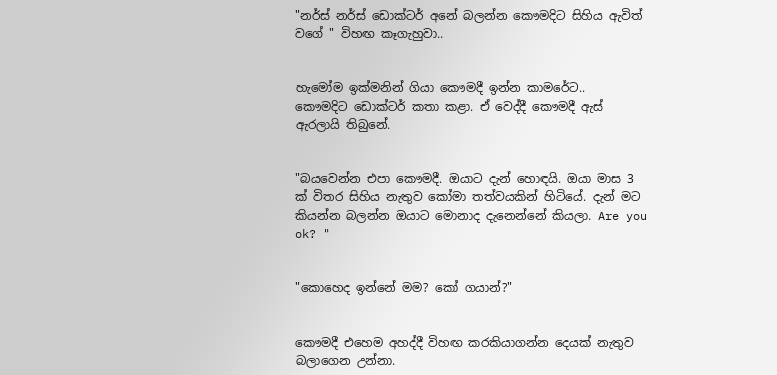"නර්ස් නර්ස් ඩොක්ටර් අනේ බලන්න කෞමදිට සිහිය ඇවිත් වගේ " විහඟ කෑගැහුවා..


හැමෝම ඉක්‌මනින් ගියා කෞමදී ඉන්න කාමරේට..  කෞමදිට ඩොක්ටර් කතා කළා. ඒ වෙද්දී කෞමදී ඇස් ඇරලායි තිබුනේ.


"බයවෙන්න එපා කෞමදී. ඔයාට දැන් හොඳයි. ඔයා මාස 3 ක්‌ විතර සිහිය නැතුව කෝමා තත්වයකින් හිටියේ. දැන් මට කියන්න බලන්න ඔයාට මොනාද දැනෙන්නේ කියලා. Are you ok? "


"කොහෙද ඉන්නේ මම? කෝ ගයාන්?"


කෞමදී එහෙම අහද්දී විහඟ කරකියාගන්න දෙයක් නැතුව බලාගෙන උන්නා.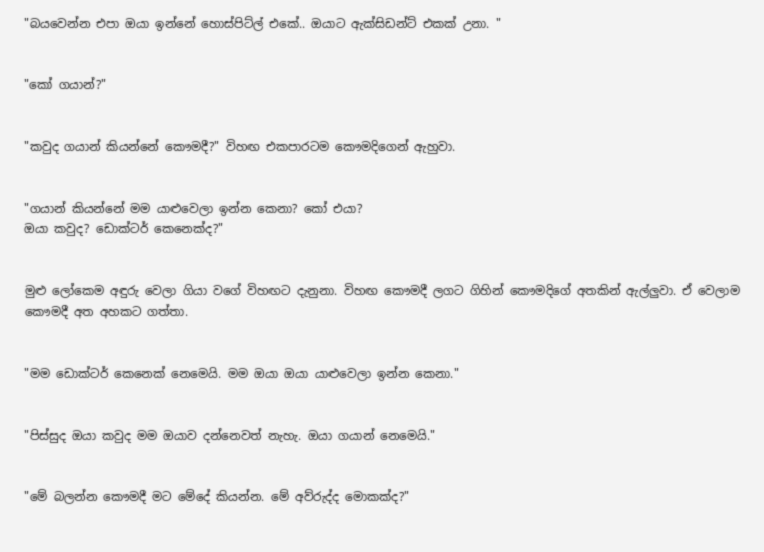"බයවෙන්න එපා ඔයා ඉන්නේ හොස්පිට්ල් එකේ.. ඔයාට ඇක්සිඩන්ට් එකක් උනා. "


"කෝ ගයාන්?"


"කවුද ගයාන් කියන්නේ කෞමදී?" විහඟ එකපාරටම කෞමදිගෙන් ඇහුවා.


"ගයාන් කියන්නේ මම යාළුවෙලා ඉන්න කෙනා? කෝ එයා?
ඔයා කවුද? ඩොක්ටර් කෙනෙක්ද?"


මුළු ලෝකෙම අඳුරු වෙලා ගියා වගේ විහඟට දැනුනා. විහඟ කෞමදී ලගට ගිහින් කෞමදිගේ අතකින් ඇල්ලුවා. ඒ වෙලාම කෞමදී අත අහකට ගත්තා.


"මම ඩොක්ටර් කෙනෙක් නෙමෙයි. මම ඔයා ඔයා යාළුවෙලා ඉන්න කෙනා."


"පිස්සුද ඔයා කවුද මම ඔයාව දන්නෙවත් නැහැ. ඔයා ගයාන් නෙමෙයි."


"මේ බලන්න කෞමදී මට මේදේ කියන්න. මේ අව්රුද්ද මොකක්ද?"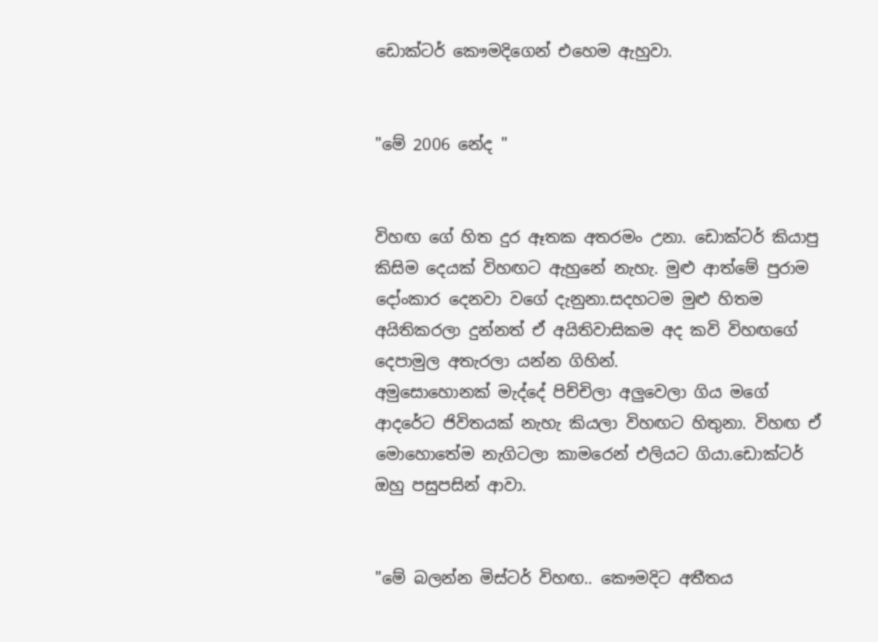ඩොක්ටර් කෞමදිගෙන් එහෙම ඇහුවා.


"මේ 2006 නේද "


විහඟ ගේ හිත දුර ඈතක අතරමං උනා. ඩොක්ටර් කියාපු කිසිම දෙයක් විහඟට ඇහුනේ නැහැ. මුළු ආත්මේ පුරාම දෝංකාර දෙනවා වගේ දැනුනා.සදහටම මුළු හිතම අයිතිකරලා දුන්නත් ඒ අයිතිවාසිකම අද කවි විහඟගේ දෙපාමුල අතැරලා යන්න ගිහින්.
අමුසොහොනක් මැද්දේ පිච්චිලා අලුවෙලා ගිය මගේ ආදරේට ජිවිතයක් නැහැ කියලා විහඟට හිතුනා. විහඟ ඒ මොහොතේම නැගිටලා කාමරෙන් එලියට ගියා.ඩොක්ටර් ඔහු පසුපසින් ආවා.


"මේ බලන්න මිස්ටර් විහඟ.. කෞමදිට අතීතය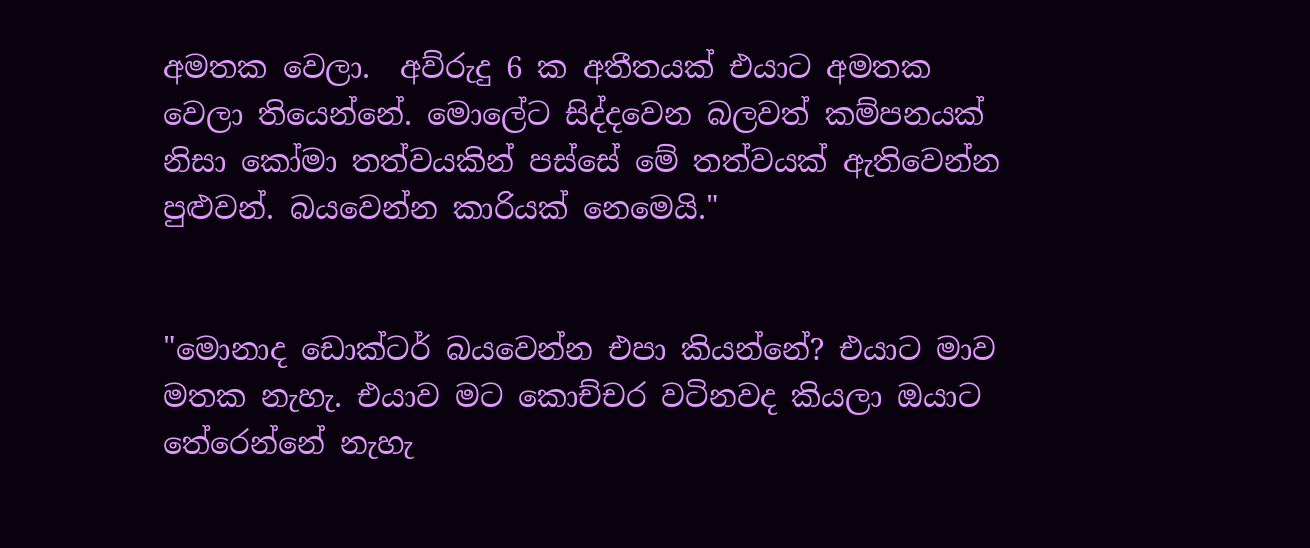අමතක වෙලා.  අව්රුදු 6 ක අතීතයක් එයාට අමතක වෙලා තියෙන්නේ. මොලේට සිද්දවෙන බලවත් කම්පනයක් නිසා කෝමා තත්වයකින් පස්සේ මේ තත්වයක් ඇතිවෙන්න පුළුවන්. බයවෙන්න කාරියක් නෙමෙයි."


"මොනාද ඩොක්ටර් බයවෙන්න එපා කියන්නේ? එයාට මාව මතක නැහැ. එයාව මට කොච්චර වටිනවද කියලා ඔයාට තේරෙන්නේ නැහැ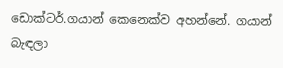ඩොක්ටර්.ගයාන් කෙනෙක්ව අහන්නේ. ගයාන් බැඳලා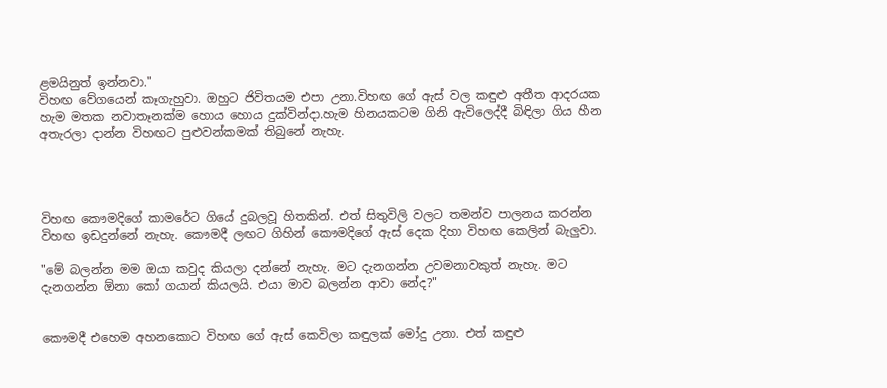ළමයිනුත් ඉන්නවා."
විහඟ වේගයෙන් කෑගැහුවා. ඔහුට ජිවිතයම එපා උනා.විහඟ ගේ ඇස් වල කඳුළු අතීත ආදරයක හැම මතක නවාතෑනක්ම හොය හොය දුක්වින්දා.හැම හිනයකටම ගිනි ඇවිලෙද්දී බිඳිලා ගිය හීන අතැරලා දාන්න විහඟට පුළුවන්කමක් තිබුනේ නැහැ.




විහඟ කෞමදිගේ කාමරේට ගියේ දුබලවූ හිතකින්. එත් සිතුවිලි වලට තමන්ව පාලනය කරන්න විහඟ ඉඩදුන්නේ නැහැ. කෞමදී ලඟට ගිහින් කෞමදිගේ ඇස් දෙක දිහා විහඟ කෙලින් බැලුවා.

"මේ බලන්න මම ඔයා කවුද කියලා දන්නේ නැහැ. මට දැනගන්න උවමනාවකුත් නැහැ. මට දැනගන්න ඕනා කෝ ගයාන් කියලයි. එයා මාව බලන්න ආවා නේද?"


කෞමදී එහෙම අහනකොට විහඟ ගේ ඇස් කෙවිලා කඳුලක් මෝදු උනා. එත් කඳුළු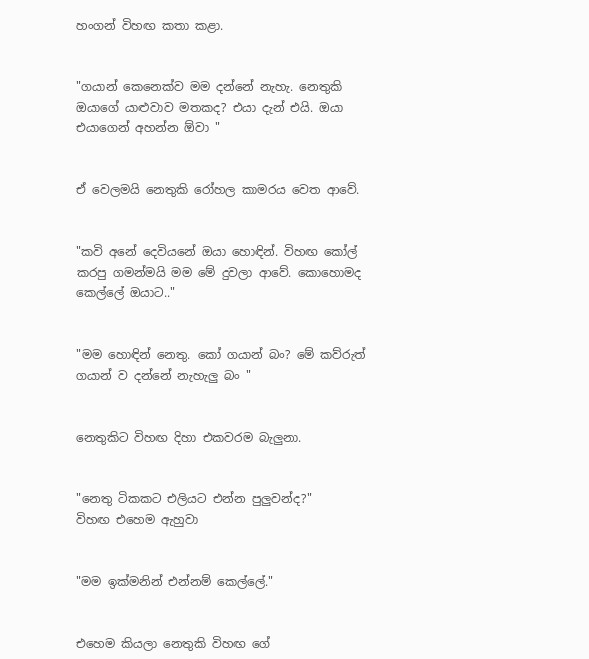හංගන් විහඟ කතා කළා.


"ගයාන් කෙනෙක්ව මම දන්නේ නැහැ. නෙතුකි ඔයාගේ යාළුවාව මතකද? එයා දැන් එයි. ඔයා එයාගෙන් අහන්න ඕවා "


ඒ වෙලමයි නෙතුකි රෝහල කාමරය වෙත ආවේ.


"කවි අනේ දෙවියනේ ඔයා හොඳින්. විහඟ කෝල් කරපු ගමන්මයි මම මේ දුවලා ආවේ. කොහොමද කෙල්ලේ ඔයාට.."


"මම හොඳින් නෙතු. කෝ ගයාන් බං? මේ කව්රුත් ගයාන් ව දන්නේ නැහැලු බං "


නෙතුකිට විහඟ දිහා එකවරම බැලුනා.


"නෙතු ටිකකට එලියට එන්න පුලුවන්ද?"
විහඟ එහෙම ඇහුවා


"මම ඉක්මනින් එන්නම් කෙල්ලේ."


එහෙම කියලා නෙතුකි විහඟ ගේ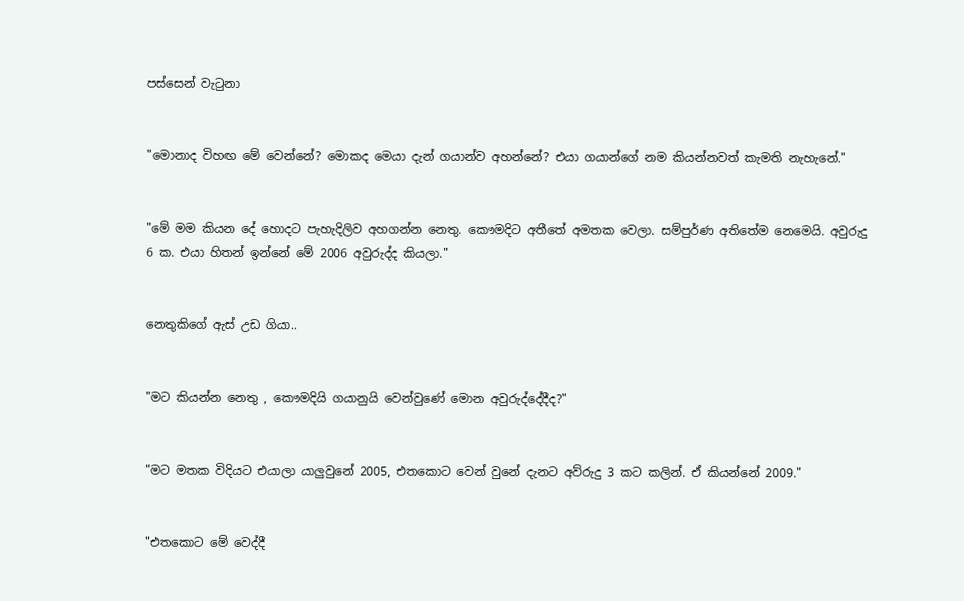පස්සෙන් වැටුනා


"මොනාද විහඟ මේ වෙන්නේ? මොකද මෙයා දැන් ගයාන්ව අහන්නේ? එයා ගයාන්ගේ නම කියන්නවත් කැමති නැහැනේ."


"මේ මම කියන දේ හොදට පැහැදිලිව අහගන්න නෙතු. කෞමදිට අතීතේ අමතක වෙලා. සම්පුර්ණ අතිතේම නෙමෙයි. අවුරුදු 6 ක. එයා හිතන් ඉන්නේ මේ 2006 අවුරුද්ද කියලා."


නෙතුකිගේ ඇස් උඩ ගියා..


"මට කියන්න නෙතු , කෞමදියි ගයානුයි වෙන්වුණේ මොන අවුරුද්දේදීද?"


"මට මතක විදියට එයාලා යාලුවුනේ 2005, එතකොට වෙන් වුනේ දැනට අව්රුදු 3 කට කලින්. ඒ කියන්නේ 2009."


"එතකොට මේ වෙද්දී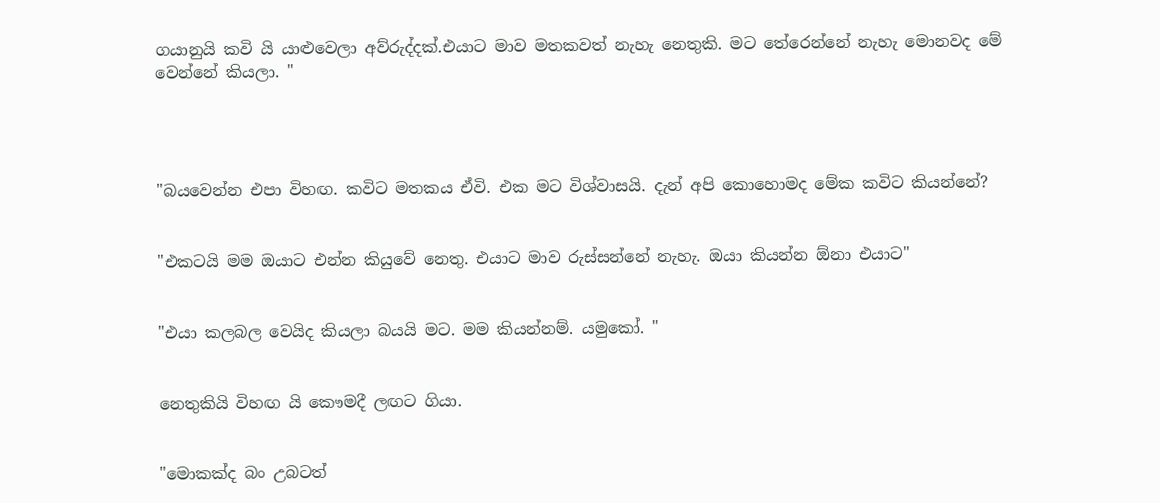ගයානුයි කවි යි යාළුවෙලා අව්රුද්දක්.එයාට මාව මතකවත් නැහැ නෙතුකි. මට තේරෙන්නේ නැහැ මොනවද මේ වෙන්නේ කියලා. "




"බයවෙන්න එපා විහඟ. කවිට මතකය ඒවි. එක මට විශ්වාසයි. දැන් අපි කොහොමද මේක කවිට කියන්නේ?


"එකටයි මම ඔයාට එන්න කියුවේ නෙතු. එයාට මාව රුස්සන්නේ නැහැ. ඔයා කියන්න ඕනා එයාට"


"එයා කලබල වෙයිද කියලා බයයි මට. මම කියන්නම්. යමුකෝ. "


නෙතුකියි විහඟ යි කෞමදී ලඟට ගියා.


"මොකක්ද බං උබටත්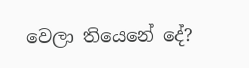වෙලා තියෙනේ දේ?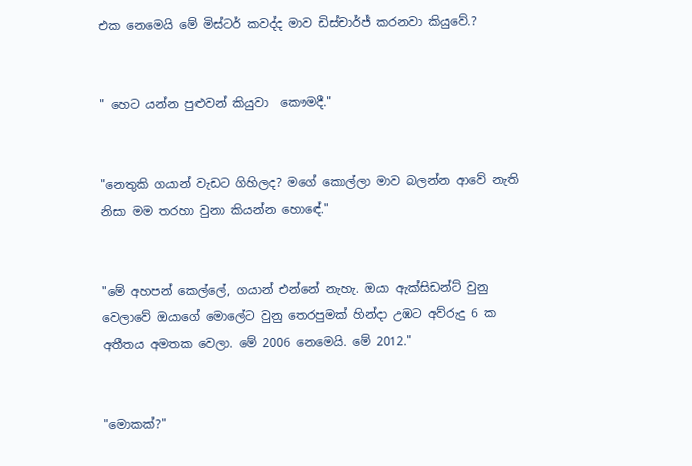එක නෙමෙයි මේ මිස්ටර් කවද්ද මාව ඩිස්චාර්ජ් කරනවා කියුවේ.?


" හෙට යන්න පුළුවන් කියුවා  කෞමදී."


"නෙතුකි ගයාන් වැඩට ගිහිලද? මගේ කොල්ලා මාව බලන්න ආවේ නැති නිසා මම තරහා වුනා කියන්න හොඳේ."


"මේ අහපන් කෙල්ලේ, ගයාන් එන්නේ නැහැ. ඔයා ඇක්සිඩන්ට් වුනු වෙලාවේ ඔයාගේ මොලේට වුනු තෙරපුමක් හින්දා උඹට අව්රුදු 6 ක අතීතය අමතක වෙලා. මේ 2006 නෙමෙයි. මේ 2012."


"මොකක්?"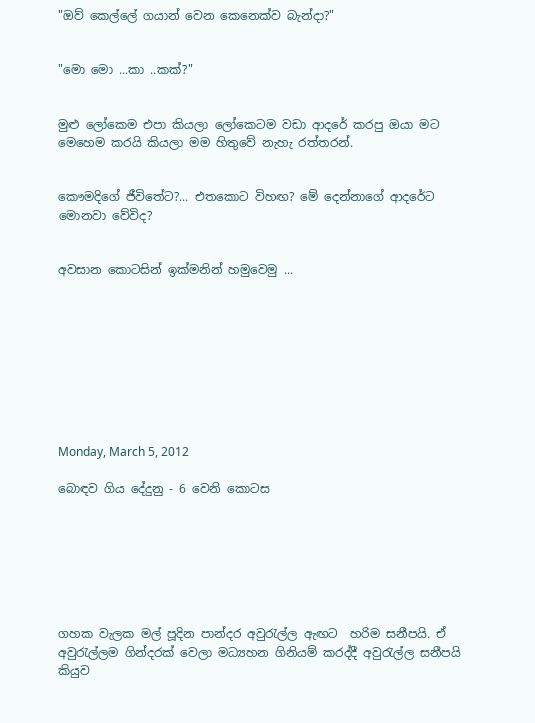"ඔව් කෙල්ලේ ගයාන් වෙන කෙනෙක්ව බැන්දා?"


"මො මො ...කා ..කක්?"


මුළු ලෝකෙම එපා කියලා ලෝකෙටම වඩා ආදරේ කරපු ඔයා මට මෙහෙම කරයි කියලා මම හිතුවේ නැහැ රත්තරන්.


කෞමදිගේ ජීවිතේට?... එතකොට විහඟ? මේ දෙන්නාගේ ආදරේට මොනවා වේවිද?


අවසාන කොටසින් ඉක්මනින් හමුවෙමු ...









Monday, March 5, 2012

බොඳව ගිය දේදුනු - 6 වෙනි කොටස







ගහක වැලක මල් පූදින පාන්දර අවුරැල්ල ඇඟට  හරිම සනීපයි. ඒ අවුරැල්ලම ගින්දරක් වෙලා මධ්‍යහන ගිනියම් කරද්දී අවුරැල්ල සනීපයි කියුව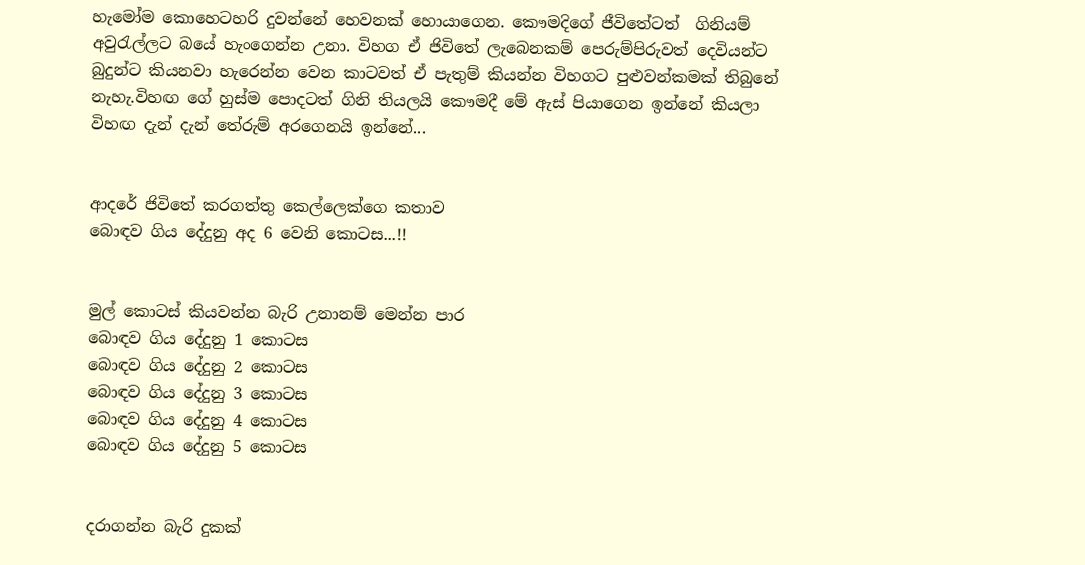හැමෝම කොහෙටහරි දුවන්නේ හෙවනක් හොයාගෙන. කෞමදිගේ ජීවිතේටත්  ගිනියම් අවුරැල්ලට බයේ හැංගෙන්න උනා. විහග ඒ ජිවිතේ ලැබෙනකම් පෙරුම්පිරුවත් දෙවියන්ට බුදුන්ට කියනවා හැරෙන්න වෙන කාටවත් ඒ පැතුම් කියන්න විහගට පුළුවන්කමක් තිබුනේ නැහැ.විහඟ ගේ හුස්ම පොදටත් ගිනි තියලයි කෞමදී මේ ඇස් පියාගෙන ඉන්නේ කියලා විහඟ දැන් දැන් තේරුම් අරගෙනයි ඉන්නේ...


ආදරේ ජිවිතේ කරගත්තු කෙල්ලෙක්ගෙ කතාව
බොඳව ගිය දේදුනු අද 6 වෙනි කොටස...!!


මුල් කොටස් කියවන්න බැරි උනානම් මෙන්න පාර
බොඳව ගිය දේදුනු 1 කොටස
බොඳව ගිය දේදුනු 2 කොටස
බොඳව ගිය දේදුනු 3 කොටස
බොඳව ගිය දේදුනු 4 කොටස
බොඳව ගිය දේදුනු 5 කොටස


දරාගන්න බැරි දුකක්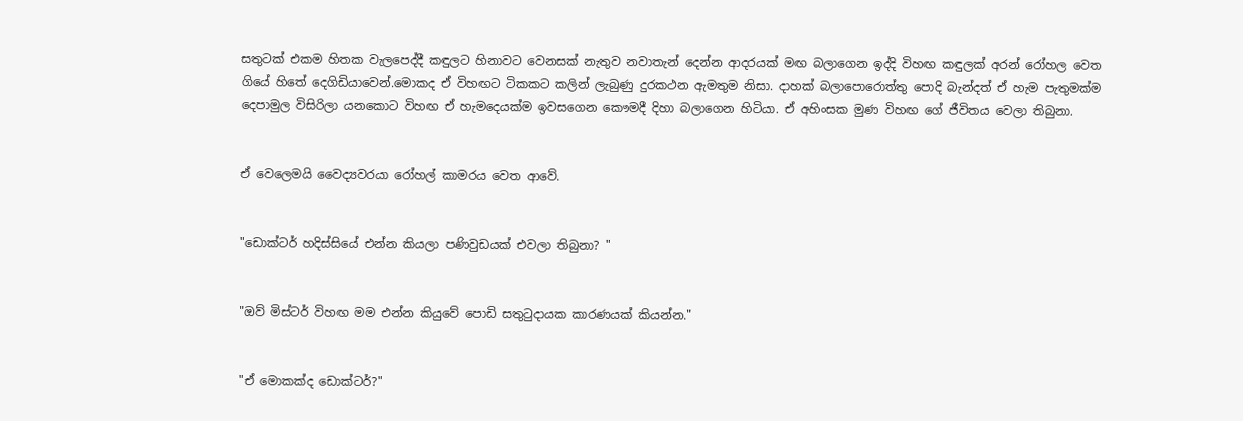සතුටක් එකම හිතක වැලපෙද්දී කඳුලට හිනාවට වෙනසක් නැතුව නවාතැන් දෙන්න ආදරයක් මඟ බලාගෙන ඉද්දි විහඟ කඳුලක් අරන් රෝහල වෙත ගියේ හිතේ දෙගිඩියාවෙන්.මොකද ඒ විහඟට ටිකකට කලින් ලැබුණු දුරකථන ඇමතුම නිසා. දාහක් බලාපොරොත්තු පොදි බැන්දත් ඒ හැම පැතුමක්ම දෙපාමුල විසිරිලා යනකොට විහඟ ඒ හැමදෙයක්ම ඉවසගෙන කෞමදී දිහා බලාගෙන හිටියා. ඒ අහිංසක මුණ විහඟ ගේ ජීවිතය වෙලා තිබුනා.


ඒ වෙලෙමයි වෛද්‍යවරයා රෝහල් කාමරය වෙත ආවේ.


"ඩොක්ටර් හදිස්සියේ එන්න කියලා පණිවුඩයක් එවලා තිබුනා? "


"ඔව් මිස්ටර් විහඟ මම එන්න කියුවේ පොඩි සතුටුදායක කාරණයක් කියන්න."


"ඒ මොකක්ද ඩොක්ටර්?"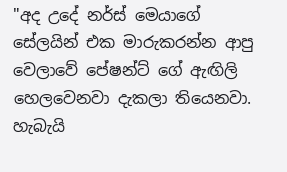"අද උදේ නර්ස් මෙයාගේ සේලයින් එක මාරුකරන්න ආපු වෙලාවේ පේෂන්ට් ගේ ඇඟිලි හෙලවෙනවා දැකලා තියෙනවා. හැබැයි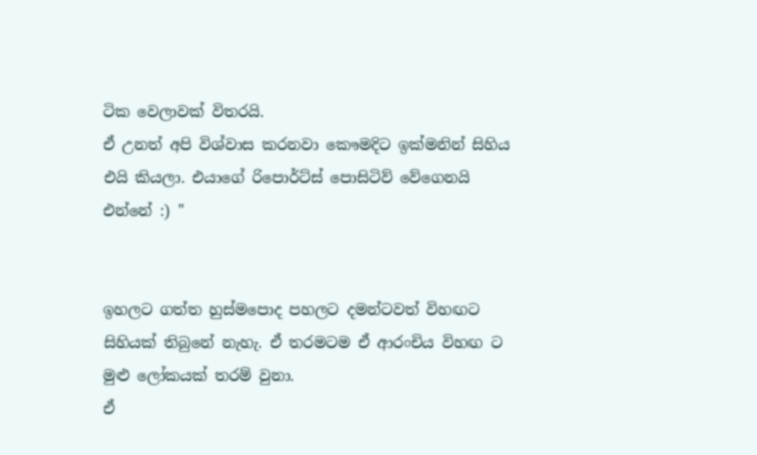ටික වෙලාවක් විතරයි.
ඒ උනත් අපි විශ්වාස කරනවා කෞමදිට ඉක්මනින් සිහිය එයි කියලා. එයාගේ රිපොර්ට්ස් පොසිටිව් වේගෙනයි එන්නේ :) "


ඉහලට ගත්ත හුස්මපොද පහලට දමන්ටවත් විහඟට සිහියක් තිබුනේ නැහැ. ඒ තරමටම ඒ ආරංචිය විහඟ ට මුළු ලෝකයක් තරම් වුනා.
ඒ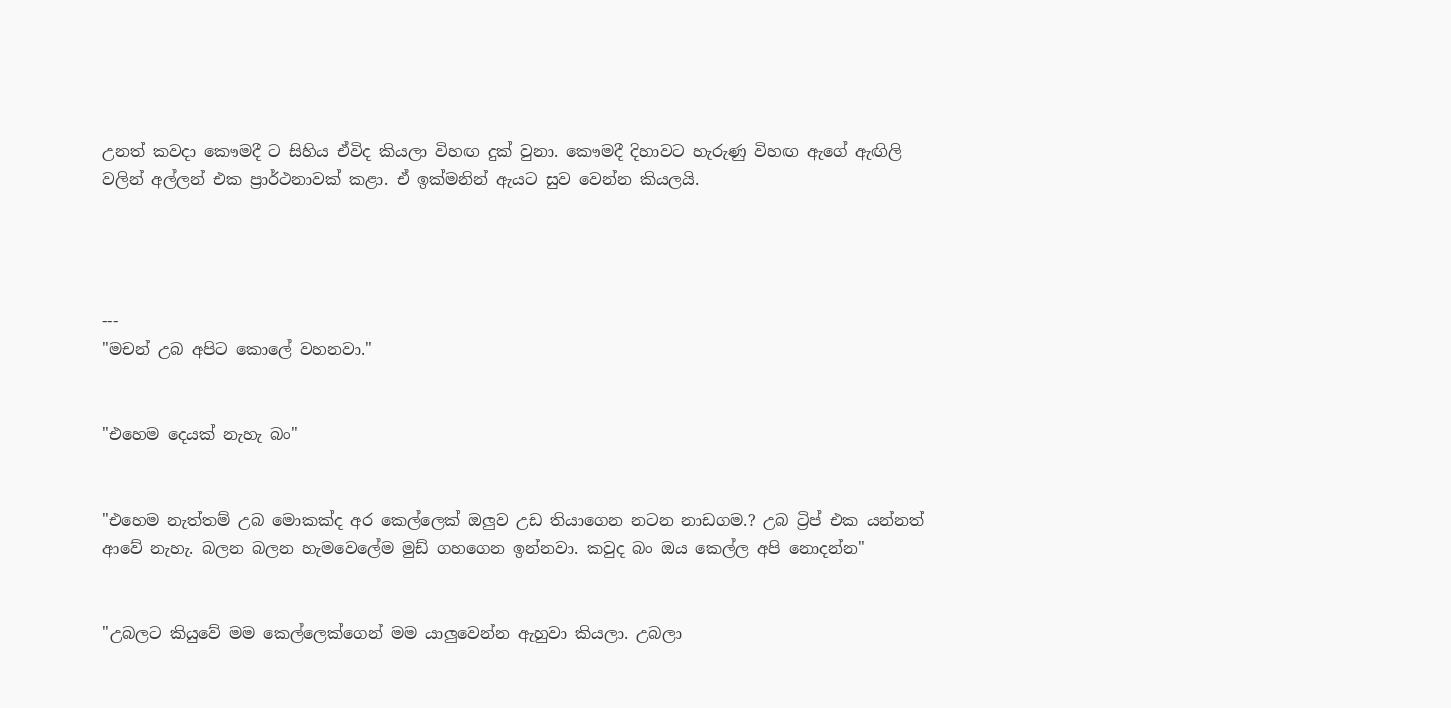උනත් කවදා කෞමදී ට සිහිය ඒවිද කියලා විහඟ දුක් වුනා. කෞමදී දිහාවට හැරුණු විහඟ ඇගේ ඇඟිලි වලින් අල්ලන් එක ප්‍රාර්ථනාවක් කළා. ඒ ඉක්මනින් ඇයට සුව වෙන්න කියලයි.




---
"මචන් උබ අපිට කොලේ වහනවා."


"එහෙම දෙයක් නැහැ බං"


"එහෙම නැත්තම් උබ මොකක්ද අර කෙල්ලෙක් ඔලුව උඩ තියාගෙන නටන නාඩගම.? උබ ට්‍රිප් එක යන්නත් ආවේ නැහැ. බලන බලන හැමවෙලේම මුඩ් ගහගෙන ඉන්නවා. කවුද බං ඔය කෙල්ල අපි නොදන්න"


"උබලට කියුවේ මම කෙල්ලෙක්ගෙන් මම යාලුවෙන්න ඇහුවා කියලා. උබලා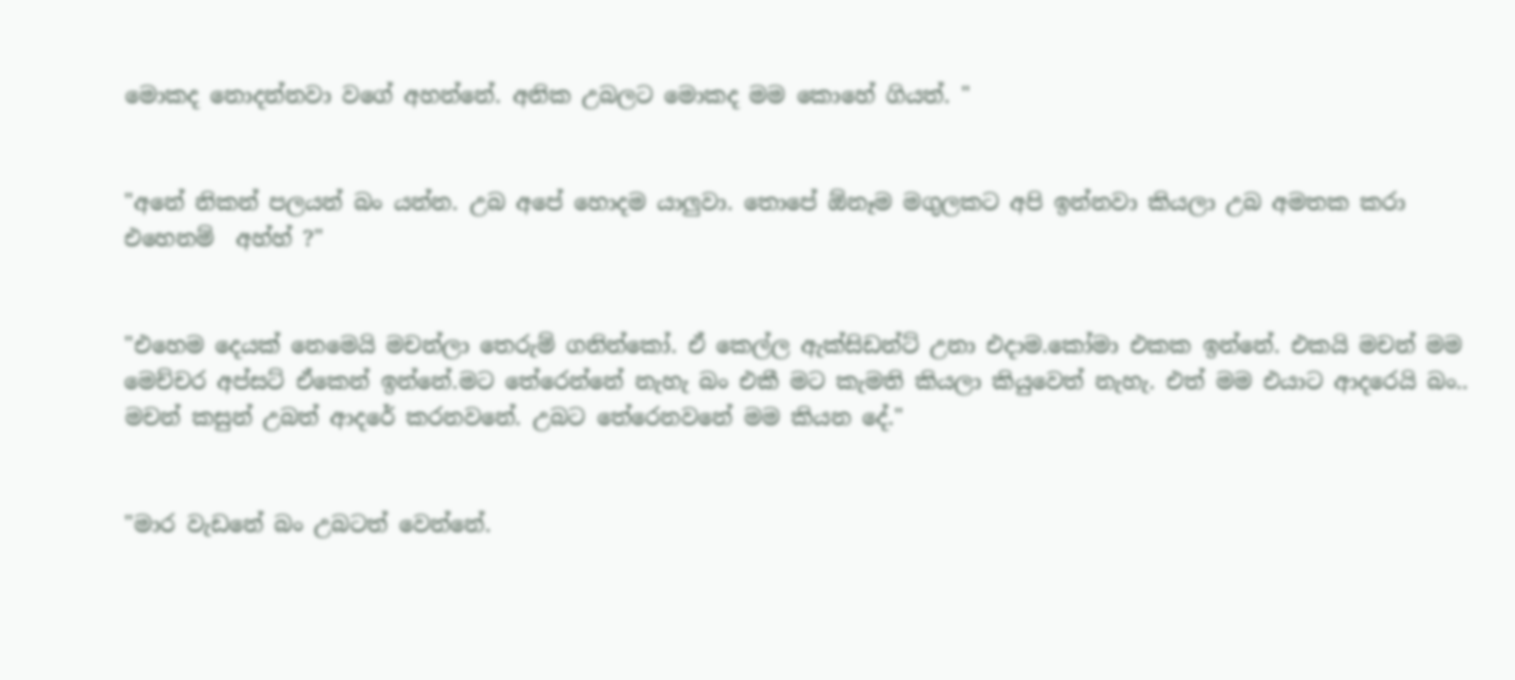මොකද නොදන්නවා වගේ අහන්නේ. අනික උබලට මොකද මම කොහේ ගියත්. "


"අනේ නිකන් පලයන් බං යන්න. උබ අපේ හොදම යාලුවා. තොපේ ඕනෑම මගුලකට අපි ඉන්නවා කියලා උබ අමතක කරා එහෙනම්  අහ්හ් ?"


"එහෙම දෙයක් නෙමෙයි මචන්ලා තෙරුම් ගනින්කෝ. ඒ කෙල්ල ඇක්සිඩන්ට් උනා එදාම.කෝමා එකක ඉන්නේ. එකයි මචන් මම මෙච්චර අප්සට් ඒකෙන් ඉන්නේ.මට තේරෙන්නේ නැහැ බං එකී මට කැමති කියලා කියුවෙත් නැහැ. එත් මම එයාට ආදරෙයි බං..
මචන් කසුන් උබත් ආදරේ කරනවනේ. උබට තේරෙනවනේ මම කියන දේ."


"මාර වැඩනේ බං උබටත් වෙන්නේ.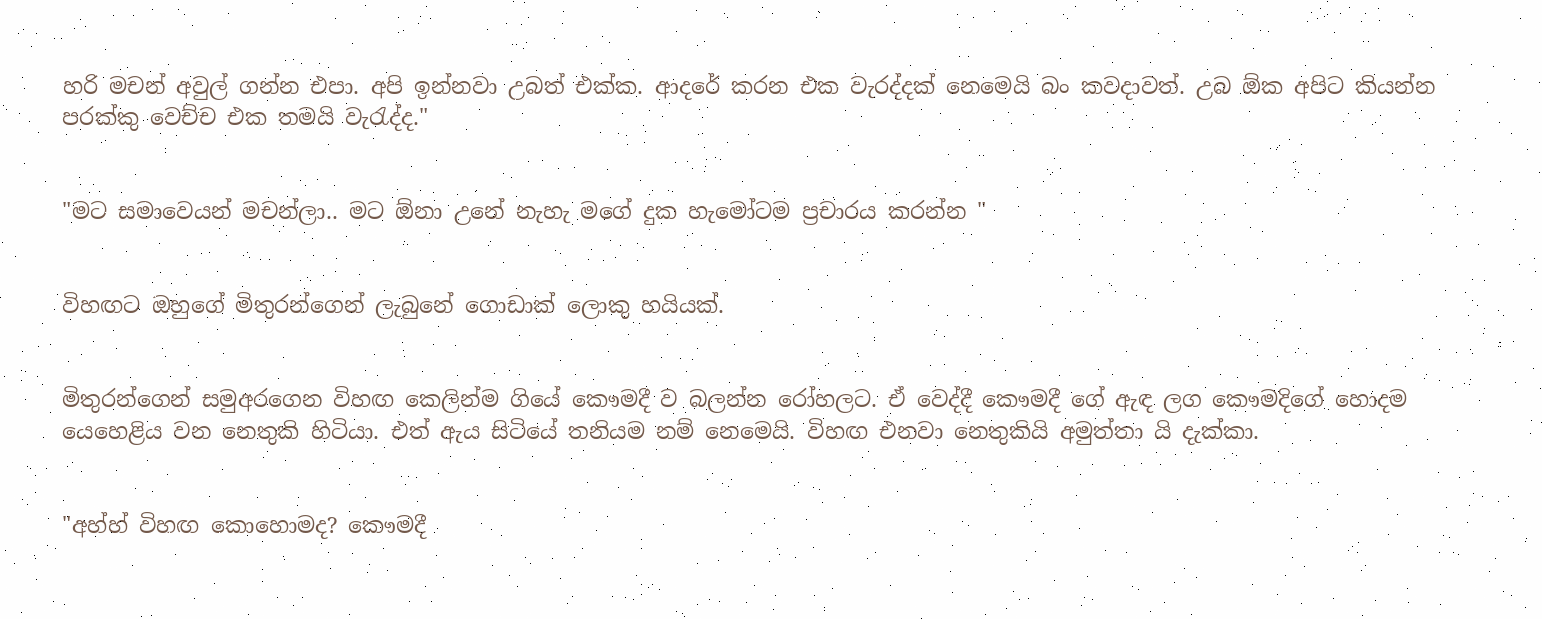හරි මචන් අවුල් ගන්න එපා. අපි ඉන්නවා උබත් එක්ක. ආදරේ කරන එක වැරද්දක් නෙමෙයි බං කවදාවත්. උබ ඕක අපිට කියන්න පරක්කු වෙච්ච එක තමයි වැරැද්ද."


"මට සමාවෙයන් මචන්ලා.. මට ඕනා උනේ නැහැ මගේ දුක හැමෝටම ප්‍රචාරය කරන්න "


විහඟට ඔහුගේ මිතුරන්ගෙන් ලැබුනේ ගොඩාක් ලොකු හයියක්.


මිතුරන්ගෙන් සමුඅරගෙන විහඟ කෙලින්ම ගියේ කෞමදී ව බලන්න රෝහලට. ඒ වෙද්දී කෞමදී ගේ ඇඳ ලග කෞමදිගේ හොදම යෙහෙළිය වන නෙතුකි හිටියා. එත් ඇය සිටියේ තනියම නම් නෙමෙයි. විහඟ එනවා නෙතුකියි අමුත්තා යි දැක්කා.


"අහ්හ් විහඟ කොහොමද? කෞමදී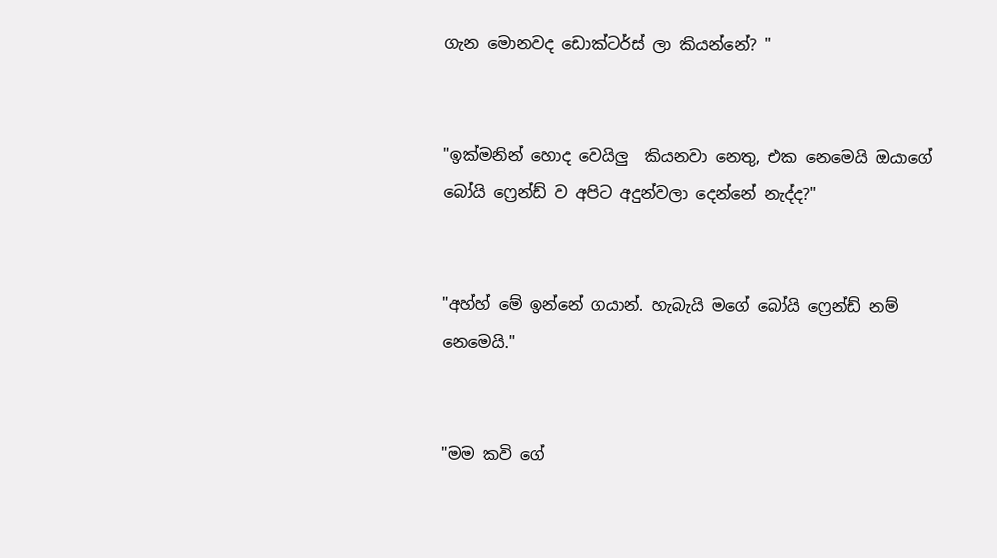ගැන මොනවද ඩොක්ටර්ස් ලා කියන්නේ? "


"ඉක්මනින් හොද වෙයිලු  කියනවා නෙතු, එක නෙමෙයි ඔයාගේ බෝයි ෆ්‍රෙන්ඩ් ව අපිට අදුන්වලා දෙන්නේ නැද්ද?"


"අහ්හ් මේ ඉන්නේ ගයාන්. හැබැයි මගේ බෝයි ෆ්‍රෙන්ඩ් නම් නෙමෙයි."


"මම කවි ගේ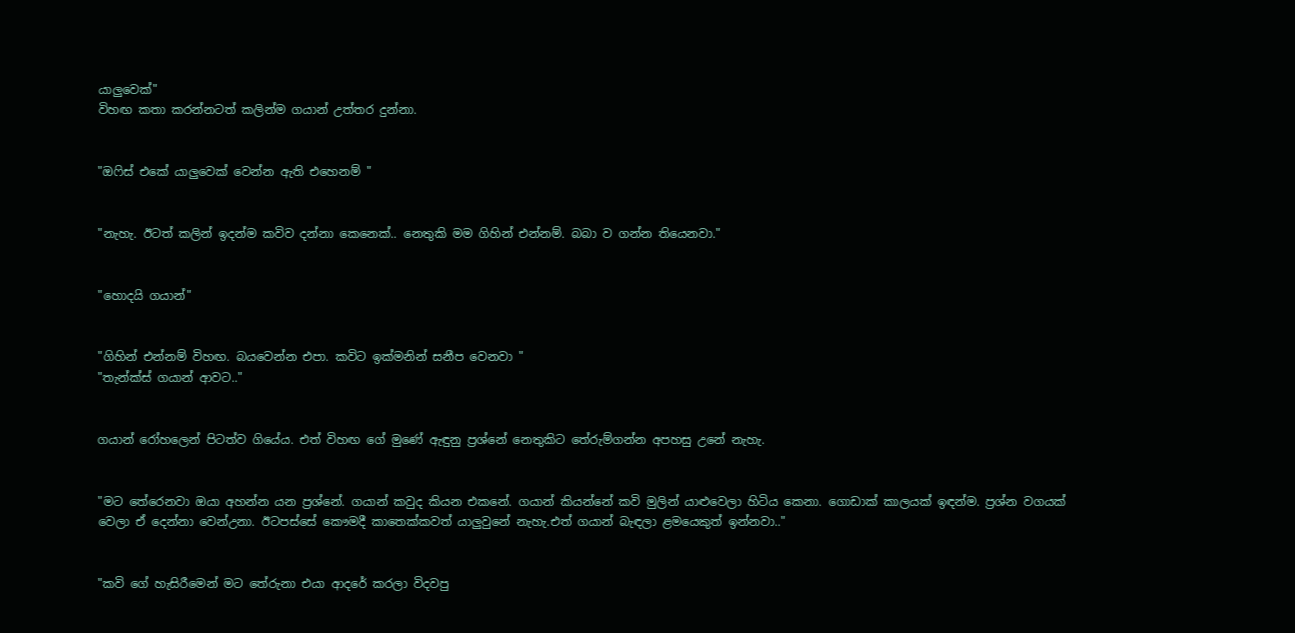යාලුවෙක්"
විහඟ කතා කරන්නටත් කලින්ම ගයාන් උත්තර දුන්නා.


"ඔෆිස් එකේ යාලුවෙක් වෙන්න ඇති එහෙනම් "


"නැහැ. ඊටත් කලින් ඉදන්ම කවිව දන්නා කෙනෙක්.. නෙතුකි මම ගිහින් එන්නම්. බබා ව ගන්න තියෙනවා."


"හොදයි ගයාන්"


"ගිහින් එන්නම් විහඟ. බයවෙන්න එපා. කවිට ඉක්මනින් සනීප වෙනවා "
"තැන්ක්ස් ගයාන් ආවට.."


ගයාන් රෝහලෙන් පිටත්ව ගියේය. එත් විහඟ ගේ මුණේ ඇඳුනු ප්‍රශ්නේ නෙතුකිට තේරුම්ගන්න අපහසු උනේ නැහැ.


"මට තේරෙනවා ඔයා අහන්න යන ප්‍රශ්නේ. ගයාන් කවුද කියන එකනේ. ගයාන් කියන්නේ කවි මුලින් යාළුවෙලා හිටිය කෙනා. ගොඩාක් කාලයක් ඉඳන්ම. ප්‍රශ්න වගයක් වෙලා ඒ දෙන්නා වෙන්උනා. ඊටපස්සේ කෞමදී කාතෙක්කවත් යාලුවුනේ නැහැ.එත් ගයාන් බැඳලා ළමයෙකුත් ඉන්නවා.."


"කවි ගේ හැසිරීමෙන් මට තේරුනා එයා ආදරේ කරලා විදවපු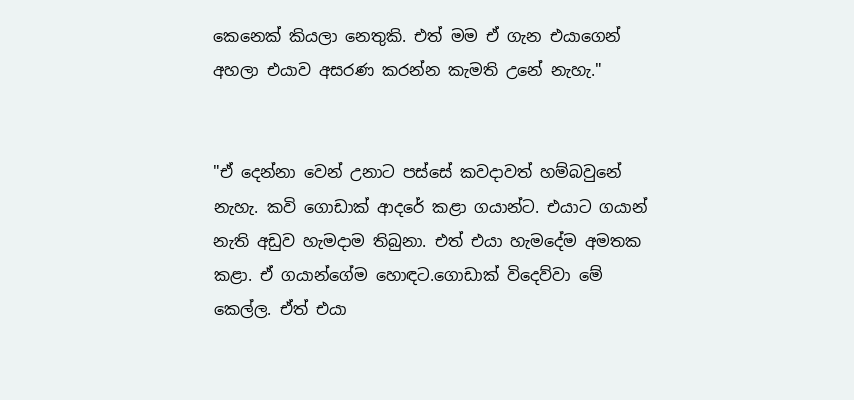කෙනෙක් කියලා නෙතුකි. එත් මම ඒ ගැන එයාගෙන් අහලා එයාව අසරණ කරන්න කැමති උනේ නැහැ."


"ඒ දෙන්නා වෙන් උනාට පස්සේ කවදාවත් හම්බවුනේ නැහැ. කවි ගොඩාක් ආදරේ කළා ගයාන්ට. එයාට ගයාන් නැති අඩුව හැමදාම තිබුනා. එත් එයා හැමදේම අමතක කළා. ඒ ගයාන්ගේම හොඳට.ගොඩාක් විදෙව්වා මේ කෙල්ල. ඒත් එයා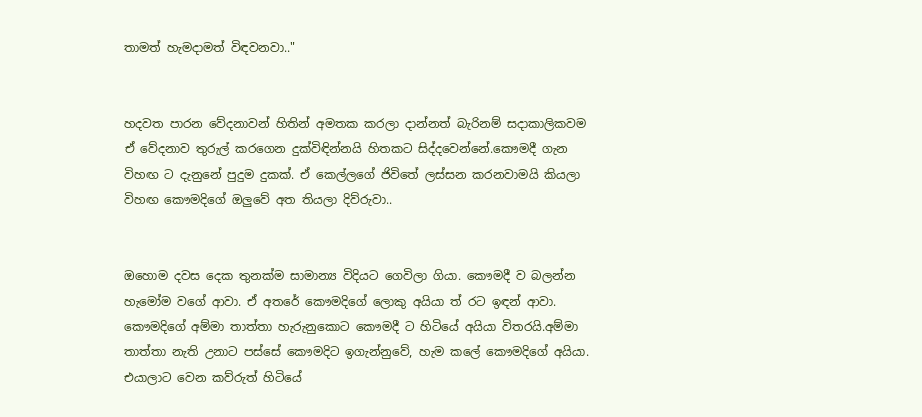තාමත් හැමදාමත් විඳවනවා.."


හදවත පාරන වේදනාවන් හිතින් අමතක කරලා දාන්නත් බැරිනම් සදාකාලිකවම ඒ වේදනාව තුරුල් කරගෙන දුක්විඳින්නයි හිතකට සිද්දවෙන්නේ.කෞමදී ගැන විහඟ ට දැනුනේ පුදුම දුකක්. ඒ කෙල්ලගේ ජිවිතේ ලස්සන කරනවාමයි කියලා විහඟ කෞමදිගේ ඔලුවේ අත තියලා දිව්රුවා..


ඔහොම දවස දෙක තුනක්ම සාමාන්‍ය විදියට ගෙවිලා ගියා. කෞමදී ව බලන්න හැමෝම වගේ ආවා. ඒ අතරේ කෞමදිගේ ලොකු අයියා ත් රට ඉඳන් ආවා. කෞමදිගේ අම්මා තාත්තා හැරුනුකොට කෞමදී ට හිටියේ අයියා විතරයි.අම්මා තාත්තා නැති උනාට පස්සේ කෞමදිට ඉගැන්නුවේ, හැම කලේ කෞමදිගේ අයියා. එයාලාට වෙන කව්රුත් හිටියේ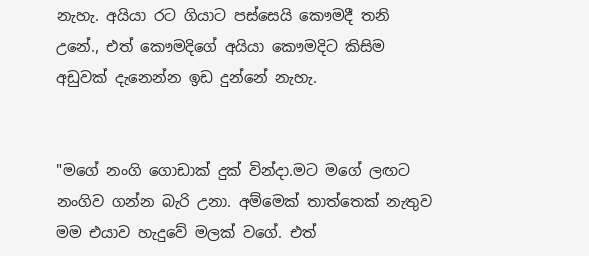නැහැ. අයියා රට ගියාට පස්සෙයි කෞමදී තනි උනේ., එත් කෞමදිගේ අයියා කෞමදිට කිසිම අඩුවක් දැනෙන්න ඉඩ දුන්නේ නැහැ.


"මගේ නංගි ගොඩාක් දුක් වින්දා.මට මගේ ලඟට නංගිව ගන්න බැරි උනා. අම්මෙක් තාත්තෙක් නැතුව මම එයාව හැදුවේ මලක් වගේ. එත්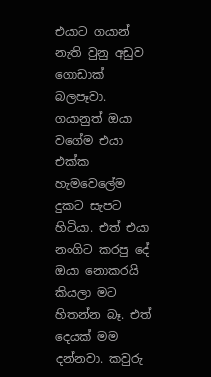එයාට ගයාන් නැති වුනු අඩුව ගොඩාක් බලපෑවා. ගයානුත් ඔයා වගේම එයා එක්ක හැමවෙලේම දුකට සැපට හිටියා. එත් එයා නංගිට කරපු දේ ඔයා නොකරයි කියලා මට හිතන්න බෑ. එත් දෙයක් මම දන්නවා. කවුරු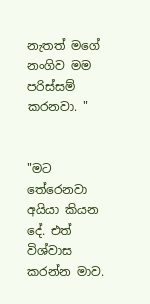නැතත් මගේ නංගිව මම පරිස්සම් කරනවා. "


"මට තේරෙනවා අයියා කියන දේ. එත් විශ්වාස කරන්න මාව.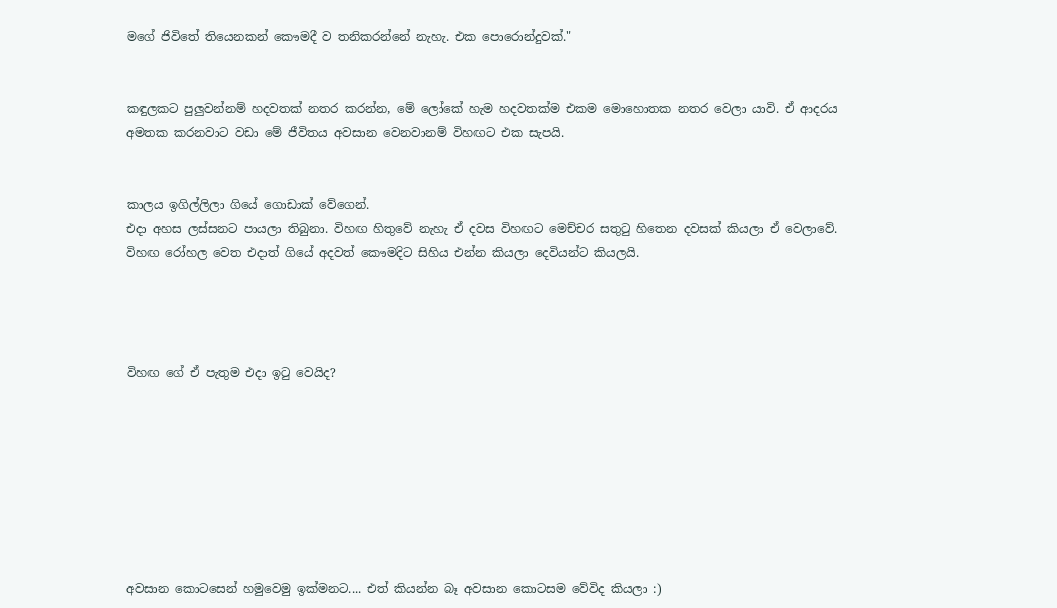මගේ ජිවිතේ තියෙනකන් කෞමදී ව තනිකරන්නේ නැහැ. එක පොරොන්දුවක්."


කඳුලකට පුලුවන්නම් හදවතක් නතර කරන්න, මේ ලෝකේ හැම හදවතක්ම එකම මොහොතක නතර වෙලා යාවි. ඒ ආදරය අමතක කරනවාට වඩා මේ ජීවිතය අවසාන වෙනවානම් විහඟට එක සැපයි.


කාලය ඉගිල්ලිලා ගියේ ගොඩාක් වේගෙන්.
එදා අහස ලස්සනට පායලා තිබුනා. විහඟ හිතුවේ නැහැ ඒ දවස විහඟට මෙච්චර සතුටු හිතෙන දවසක් කියලා ඒ වෙලාවේ. විහඟ රෝහල වෙත එදාත් ගියේ අදවත් කෞමදිට සිහිය එන්න කියලා දෙවියන්ට කියලයි.




විහඟ ගේ ඒ පැතුම එදා ඉටු වෙයිද?








අවසාන කොටසෙන් හමුවෙමු ඉක්මනට.... එත් කියන්න බෑ අවසාන කොටසම වේවිද කියලා :)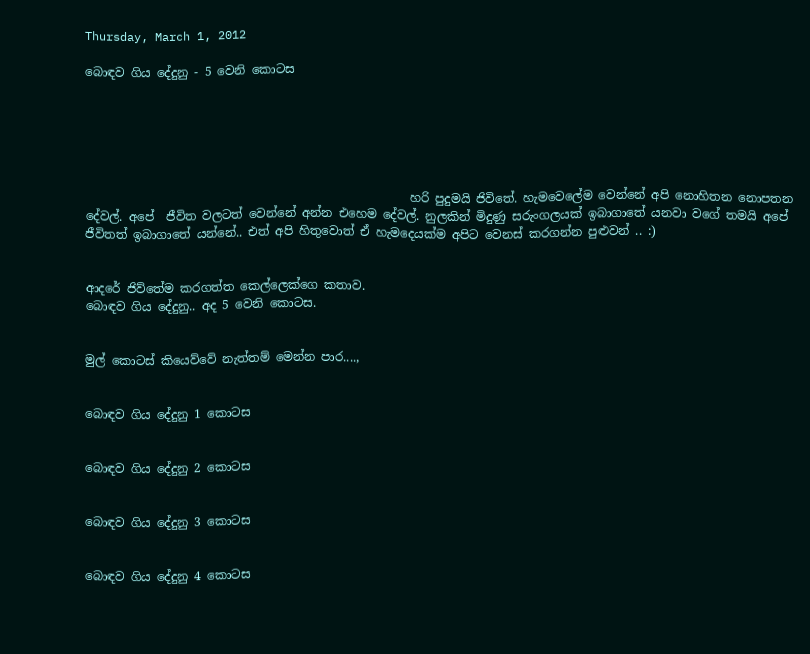Thursday, March 1, 2012

බොඳව ගිය දේදුනු - 5 වෙනි කොටස






                                                      හරි පුදුමයි ජිවිතේ. හැමවෙලේම වෙන්නේ අපි නොහිතන නොපතන දේවල්. අපේ  ජීවිත වලටත් වෙන්නේ අන්න එහෙම දේවල්. නුලකින් මිදුණු සරුංගලයක් ඉබාගාතේ යනවා වගේ තමයි අපේ ජීවිතත් ඉබාගාතේ යන්නේ.. එත් අපි හිතුවොත් ඒ හැමදෙයක්ම අපිට වෙනස් කරගන්න පුළුවන් .. :)


ආදරේ ජිව්තේම කරගත්ත කෙල්ලෙක්ගෙ කතාව.
බොඳව ගිය දේදුනු.. අද 5 වෙනි කොටස.


මුල් කොටස් කියෙව්වේ නැත්තම් මෙන්න පාර....,


බොඳව ගිය දේදුනු 1 කොටස


බොඳව ගිය දේදුනු 2 කොටස


බොඳව ගිය දේදුනු 3 කොටස


බොඳව ගිය දේදුනු 4 කොටස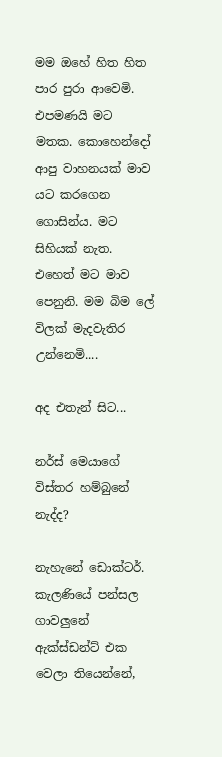මම ඔහේ හිත හිත පාර පුරා ආවෙමි.  එපමණයි මට මතක. කොහෙන්දෝ ආපු වාහනයක් මාව යට කරගෙන ගොසින්ය. මට සිහියක් නැත. එහෙත් මට මාව පෙනුනි. මම බිම ලේ විලක් මැදවැතිර උන්නෙමි....

අද එතැන් සිට...

නර්ස් මෙයාගේ විස්තර හම්බුනේ නැද්ද?

නැහැනේ ඩොක්ටර්. කැලණියේ පන්සල ගාවලුනේ ඇක්ස්ඩන්ට් එක වෙලා තියෙන්නේ,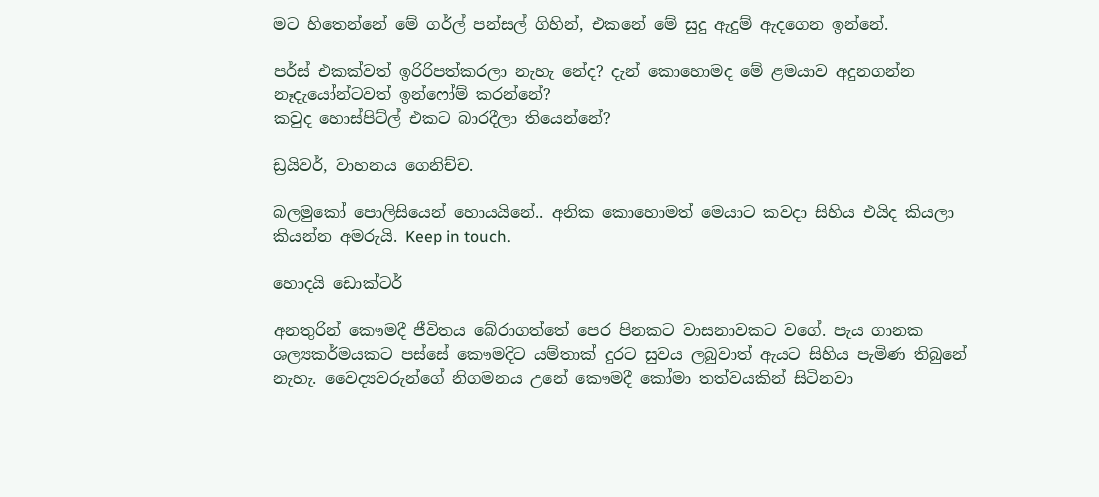මට හිතෙන්නේ මේ ගර්ල් පන්සල් ගිහින්, එකනේ මේ සුදු ඇදුම් ඇදගෙන ඉන්නේ.

පර්ස් එකක්වත් ඉරිරිපත්කරලා නැහැ නේද? දැන් කොහොමද මේ ළමයාව අදුනගන්න නෑදැයෝන්ටවත් ඉන්ෆෝම් කරන්නේ?
කවුද හොස්පිට්ල් එකට බාරදීලා තියෙන්නේ?

ඩ්‍රයිවර්, වාහනය ගෙනිච්ච.

බලමුකෝ පොලිසියෙන් හොයයිනේ.. අනික කොහොමත් මෙයාට කවදා සිහිය එයිද කියලා කියන්න අමරුයි. Keep in touch.

හොදයි ඩොක්ටර්

අනතුරින් කෞමදී ජීවිතය බේරාගත්තේ පෙර පිනකට වාසනාවකට වගේ. පැය ගානක ශල්‍යකර්මයකට පස්සේ කෞමදිට යම්තාක් දුරට සුවය ලබුවාත් ඇයට සිහිය පැමිණ තිබුනේ නැහැ. වෛද්‍යවරුන්ගේ නිගමනය උනේ කෞමදී කෝමා තත්වයකින් සිටිනවා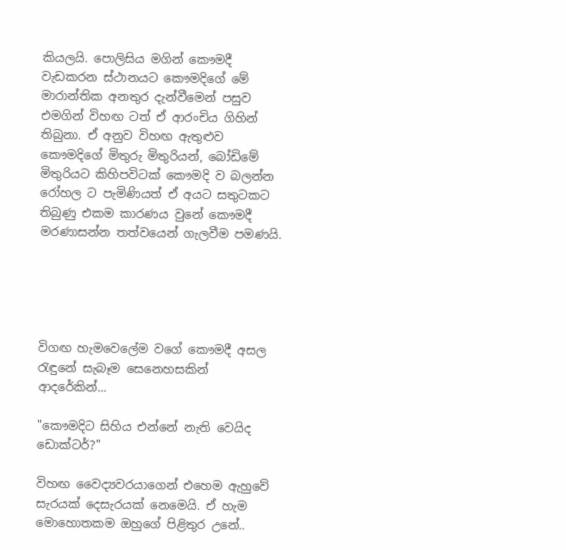කියලයි. පොලිසිය මගින් කෞමදී වැඩකරන ස්ථානයට කෞමදිගේ මේ මාරාන්තික අනතුර දැන්වීමෙන් පසුව එමගින් විහඟ ටත් ඒ ආරංචිය ගිහින් තිබුනා. ඒ අනුව විහඟ ඇතුළුව කෞමදිගේ මිතුරු මිතුරියන්, බෝඩිමේ මිතුරියට කිහිපවිටක් කෞමදි ව බලන්න රෝහල ට පැමිණියත් ඒ අයට සතුටකට තිබුණු එකම කාරණය වුනේ කෞමදී මරණාසන්න තත්වයෙන් ගැලවීම පමණයි.





විගඟ හැමවෙලේම වගේ කෞමදී අසල රැඳුනේ සැබෑම සෙනෙහසකින් ආදරේකින්...

"කෞමදිට සිහිය එන්නේ නැති වෙයිද ඩොක්ටර්?"

විහඟ වෛද්‍යවරයාගෙන් එහෙම ඇහුවේ සැරයක් දෙසැරයක් නෙමෙයි. ඒ හැම මොහොතකම ඔහුගේ පිළිතුර උනේ..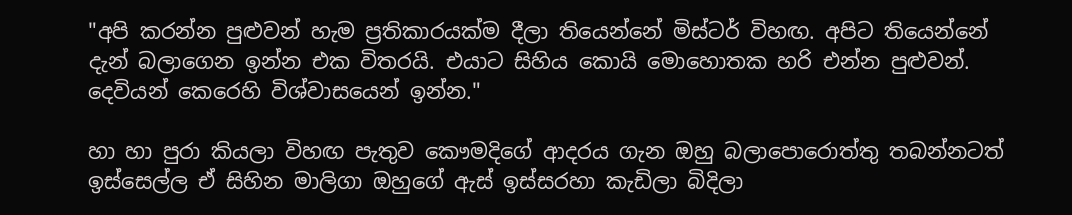"අපි කරන්න පුළුවන් හැම ප්‍රතිකාරයක්ම දීලා තියෙන්නේ මිස්ටර් විහඟ. අපිට තියෙන්නේ දැන් බලාගෙන ඉන්න එක විතරයි. එයාට සිහිය කොයි මොහොතක හරි එන්න පුළුවන්. දෙවියන් කෙරෙහි විශ්වාසයෙන් ඉන්න."

හා හා පුරා කියලා විහඟ පැතුව කෞමදිගේ ආදරය ගැන ඔහු බලාපොරොත්තු තබන්නටත් ඉස්සෙල්ල ඒ සිහින මාලිගා ඔහුගේ ඇස් ඉස්සරහා කැඩිලා බිදිලා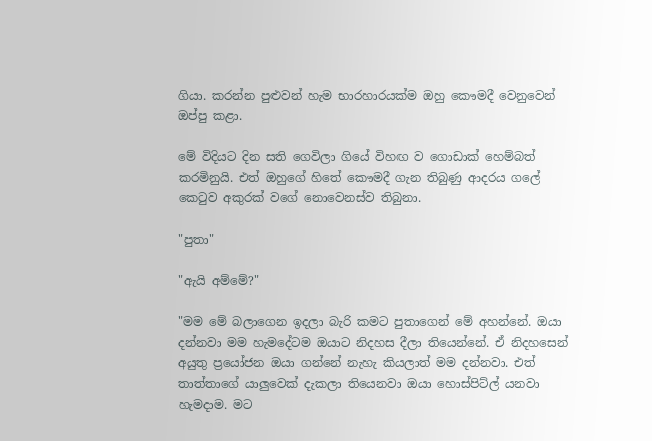ගියා. කරන්න පුළුවන් හැම භාරහාරයක්ම ඔහු කෞමදී වෙනුවෙන් ඔප්පු කළා.

මේ විදියට දින සති ගෙවිලා ගියේ විහඟ ව ගොඩාක් හෙම්බත් කරමිනුයි. එත් ඔහුගේ හිතේ කෞමදී ගැන තිබුණු ආදරය ගලේ කෙටුව අකුරක් වගේ නොවෙනස්ව තිබුනා.

"පුතා"

"ඇයි අම්මේ?"

"මම මේ බලාගෙන ඉදලා බැරි කමට පුතාගෙන් මේ අහන්නේ. ඔයා දන්නවා මම හැමදේටම ඔයාට නිදහස දීලා තියෙන්නේ. ඒ නිදහසෙන් අයුතු ප්‍රයෝජන ඔයා ගන්නේ නැහැ කියලාත් මම දන්නවා. එත් තාත්තාගේ යාලුවෙක් දැකලා තියෙනවා ඔයා හොස්පිට්ල් යනවා හැමදාම. මට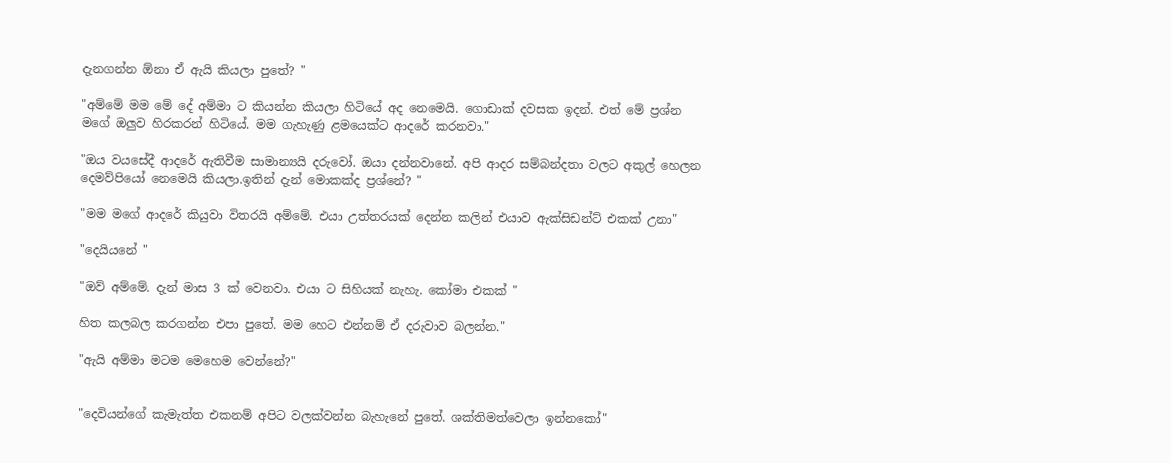දැනගන්න ඕනා ඒ ඇයි කියලා පුතේ? "

"අම්මේ මම මේ දේ අම්මා ට කියන්න කියලා හිටියේ අද නෙමෙයි. ගොඩාක් දවසක ඉදන්. එත් මේ ප්‍රශ්න මගේ ඔලුව හිරකරන් හිටියේ. මම ගැහැණු ළමයෙක්ට ආදරේ කරනවා."

"ඔය වයසේදී ආදරේ ඇතිවීම සාමාන්‍යයි දරුවෝ. ඔයා දන්නවානේ. අපි ආදර සම්බන්දතා වලට අකුල් හෙලන දෙමව්පියෝ නෙමෙයි කියලා.ඉතින් දැන් මොකක්ද ප්‍රශ්නේ? "

"මම මගේ ආදරේ කියුවා විතරයි අම්මේ. එයා උත්තරයක්‌ දෙන්න කලින් එයාව ඇක්සිඩන්ට් එකක් උනා"

"දෙයියනේ "

"ඔව් අම්මේ. දැන් මාස 3 ක් වෙනවා. එයා ට සිහියක් නැහැ. කෝමා එකක් "

හිත කලබල කරගන්න එපා පුතේ. මම හෙට එන්නම් ඒ දරුවාව බලන්න."

"ඇයි අම්මා මටම මෙහෙම වෙන්නේ?"


"දෙවියන්ගේ කැමැත්ත එකනම් අපිට වලක්වන්න බැහැනේ පුතේ. ශක්තිමත්වෙලා ඉන්නකෝ"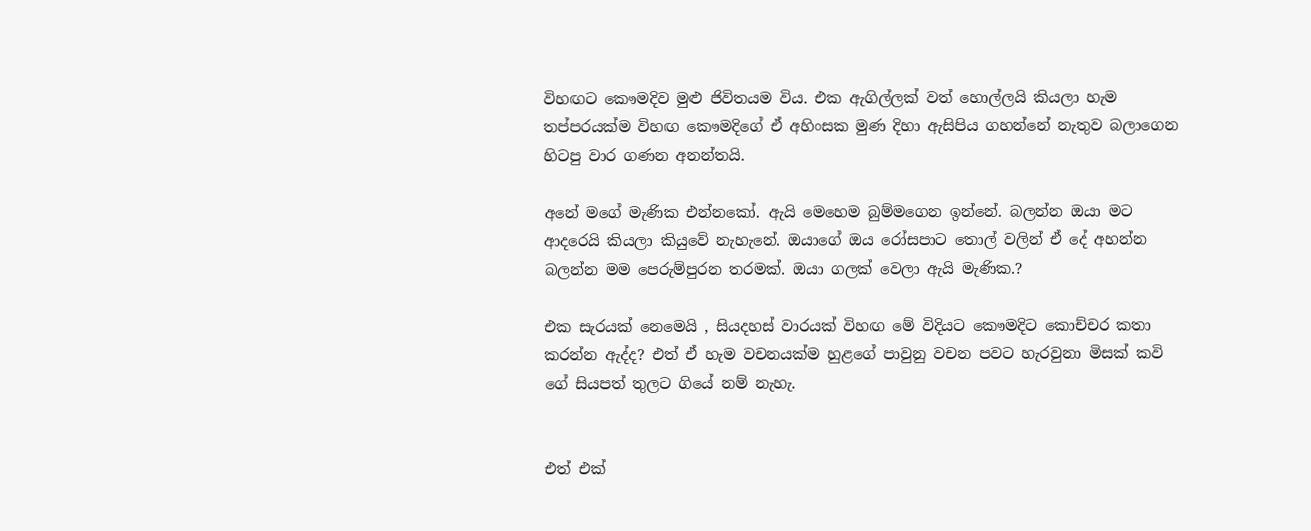විහඟට කෞමදිව මුළු ජිවිතයම විය. එක ඇගිල්ලක් වත් හොල්ලයි කියලා හැම තප්පරයක්ම විහඟ කෞමදිගේ ඒ අහිංසක මුණ දිහා ඇසිපිය ගහන්නේ නැතුව බලාගෙන හිටපු වාර ගණන අනන්තයි.

අනේ මගේ මැණික එන්නකෝ. ඇයි මෙහෙම බුම්මගෙන ඉන්නේ. බලන්න ඔයා මට ආදරෙයි කියලා කියුවේ නැහැනේ. ඔයාගේ ඔය රෝසපාට තොල් වලින් ඒ දේ අහන්න බලන්න මම පෙරුම්පුරන තරමක්. ඔයා ගලක් වෙලා ඇයි මැණික.?

එක සැරයක් නෙමෙයි , සියදහස් වාරයක් විහඟ මේ විදියට කෞමදිට කොච්චර කතා කරන්න ඇද්ද? එත් ඒ හැම වචනයක්ම හුළගේ පාවුනු වචන පවට හැරවුනා මිසක් කවි ගේ සියපත් තුලට ගියේ නම් නැහැ.


එත් එක්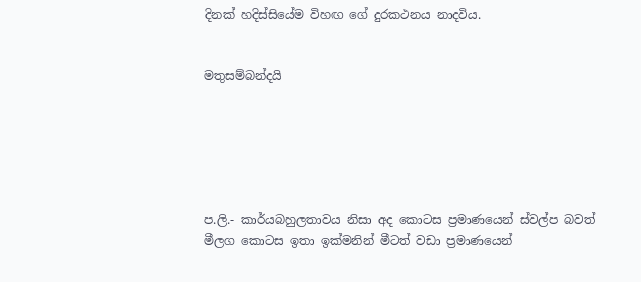දිනක් හදිස්සියේම විහඟ ගේ දුරකථනය නාදවිය.


මතුසම්බන්දයි






ප.ලි.- කාර්යබහුලතාවය නිසා අද කොටස ප්‍රමාණයෙන් ස්වල්ප බවත් මීලග කොටස ඉතා ඉක්මනින් මීටත් වඩා ප්‍රමාණයෙන්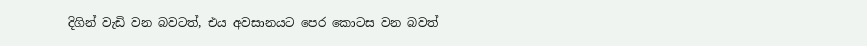දිගින් වැඩි වන බවටත්, එය අවසානයට පෙර කොටස වන බවත්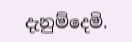දැනුම්දෙමි.